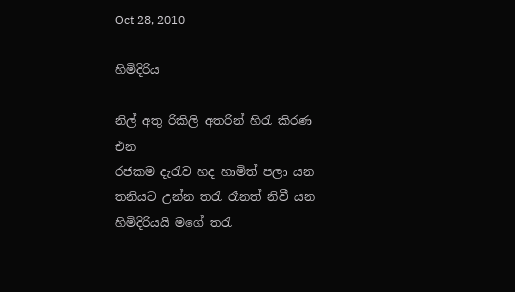Oct 28, 2010

හිමිදිරිය

නිල් අතු රිකිලි අතරින් හිරැ කිරණ එන
රජකම දැරැව හද හාමිත් පලා යන
තනියට උන්න තරැ රෑනත් නිවී යන
හිමිදිරියයි මගේ තරැ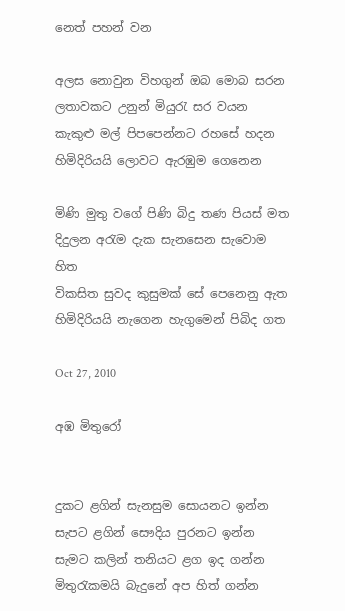නෙත් පහන් වන

අලස නොවුන විහගුන් ඔබ මොබ සරන
ලතාවකට උනුන් මියුරැ සර වයන
කැකුළු මල් පිපපෙන්නට රහසේ හදන
හිමිදිරියයි ලොවට ඇරඹුම ගෙනෙන

මිණි මුතු වගේ පිණි බිදු තණ පියස් මත
දිදුලන අරැම දැක සැනසෙන සැවොම හිත
විකසිත සුවද කුසුමක් සේ පෙනෙනු ඇත
හිමිදිරියයි නැගෙන හැගුමෙන් පිබිද ගත

Oct 27, 2010

අඹ මිතුරෝ


දුකට ළගින් සැනසුම සොයනට ඉන්න
සැපට ළගින් සෞදිය පුරනට ඉන්න
සැමට කලින් තනියට ළග ඉද ගන්න
මිතුරැකමයි බැදුනේ අප හිත් ගන්න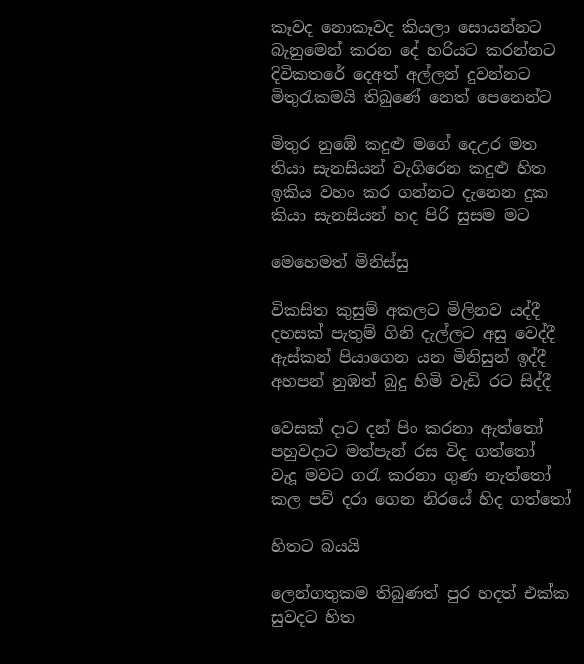කෑවද නොකෑවද කියලා සොයන්නට
බැනුමෙන් කරන දේ හරියට කරන්නට
දිවිකතරේ දෙඅත් අල්ලන් දුවන්නට
මිතුරැකමයි තිබුණේ නෙත් පෙනෙන්ට

මිතුර නුඹේ කදුළු මගේ දෙඋර මත
තියා සැනසියන් වැගිරෙන කදුළු හිත
ඉකිය වහං කර ගන්නට දැනෙන දුක
කියා සැනසියන් හද පිරි සුසම මට

මෙහෙමත් මිනිස්සු

විකසිත කුසුම් අකලට මිලිනව යද්දී
දහසක් පැතුම් ගිනි දැල්ලට අසු වෙද්දී
ඇස්කන් පියාගෙන යන මිනිසුන් ඉද්දී
අහපන් නුඹත් බුදු හිමි වැඩි රට සිද්දී

වෙසක් දාට දන් පිං කරනා ඇත්තෝ
පහුවදාට මත්පැන් රස විද ගත්තෝ
වැදූ මවට ගරැ කරනා ගුණ නැත්තෝ
කල පව් දරා ගෙන නිරයේ හිද ගත්තෝ

හිතට බයයි

ලෙන්ගතුකම තිබුණත් පුර හදත් එක්ක
සුවදට හිත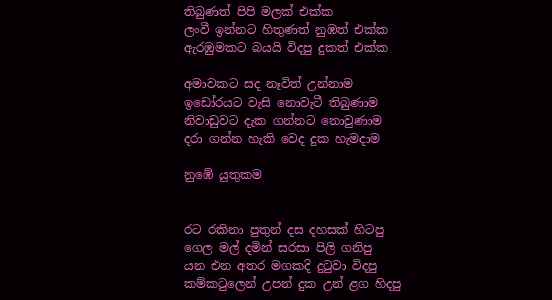තිබුණත් පිපි මලක් එක්ක
ලංවී ඉන්නට හිතුණත් නුඹත් එක්ක
ඇරඹුමකට බයයි විදපු දුකත් එක්ක

අමාවකට සද නෑවිත් උන්නාම
ඉඩෝරයට වැසි නොවැටී තිබුණාම
නිවාඩුවට දැක ගන්නට නොවුණාම
දරා ගන්න හැකි වෙද දුක හැමදාම

නුඹේ යුතුකම


රට රකිනා පුතුන් දස දහසක් හිටපු
ගෙල මල් දමින් සරසා පිලි ගනිපු
යන එන අතර මගකදි දුටුවා විදපු
කම්කටුලෙන් උපන් දුක උන් ළග හිදපු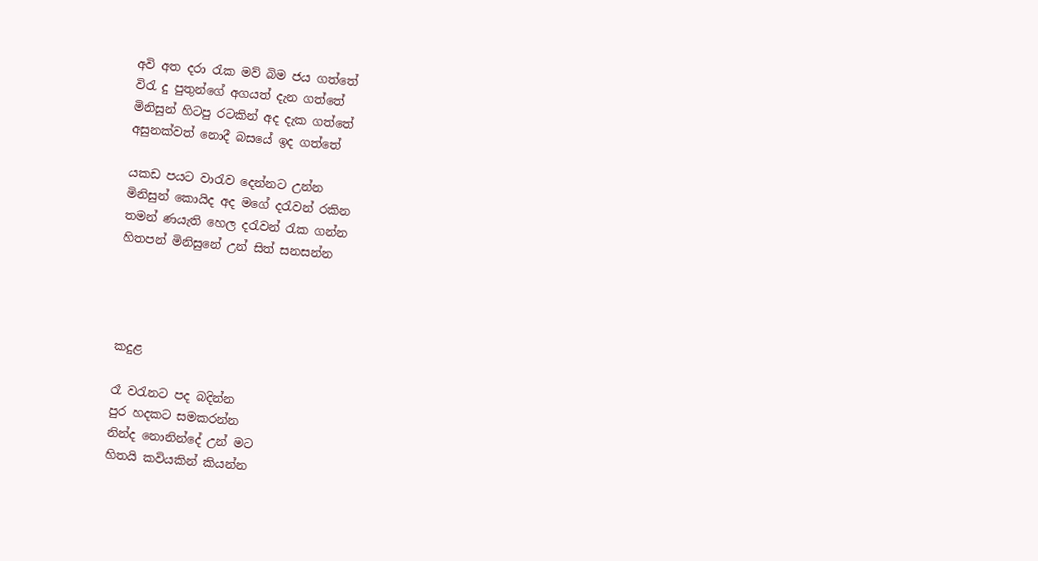අවි අත දරා රැක මව් බිම ජය ගත්‍තේ
විරැ දු පුතුන්ගේ අගයත් දැන ගත්තේ
මිනිසුන් හිටපු රටකින් අද දැක ගත්තේ
අසුනක්වත් නොදී බසයේ ඉද ගත්තේ

යකඩ පයට වාරැව දෙන්නට උන්න
මිනිසුන් කොයිද අද මගේ දරැවන් රකින
තමන් ණයැති හෙල දරැවන් රැක ගන්න
හිතපන් මිනිසුනේ උන්‍ සිත් සනසන්න




කදුළ

රෑ වරැනට පද බදින්න
පුර හදකට සමකරන්න
නින්ද නොනින්දේ උන් මට
හිතයි කවියකින් කියන්න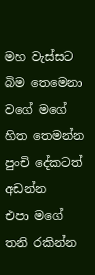මහ වැස්සට බිම තෙමෙනා
වගේ මගේ හිත තෙමන්න
පුංචි දේකටත් අඩන්න
එපා මගේ තනි රකින්න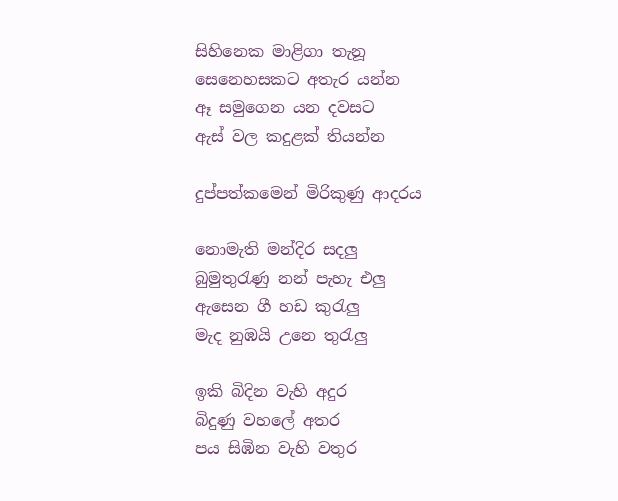සිහිනෙක මාළිගා තැනූ
සෙනෙහසකට අතැර යන්න
ඈ සමුගෙන යන දවසට
ඇස් වල කදුළක් තියන්න

දුප්පත්කමෙන් මිරිකුණු ආදරය

නොමැති මන්දිර සදලු
බුමුතුරැණු නන් පැහැ එලු
ඇසෙන ගී හඩ කුරැලු
මැද නුඹයි උනෙ තුරැලු

ඉකි බිදින වැහි අදුර
බිදුණු වහලේ අතර
පය සිඹින වැහි වතුර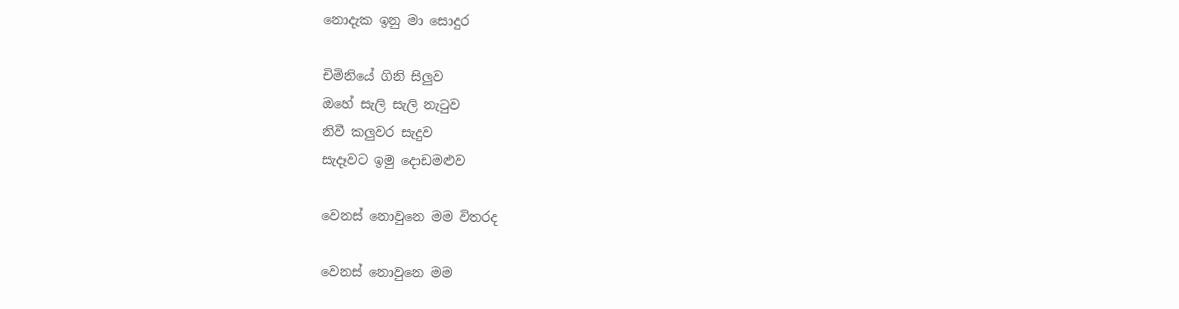නොදැක ඉනු මා සොදුර

චිමිනියේ ගිනි සිලුව
ඔහේ සැලි සැලි නැටුව
නිවී කලුවර සැදුව
සැදෑවට ඉමු දොඩමළුව

වෙනස් නොවුනෙ මම විතරද

වෙනස් නොවුනෙ මම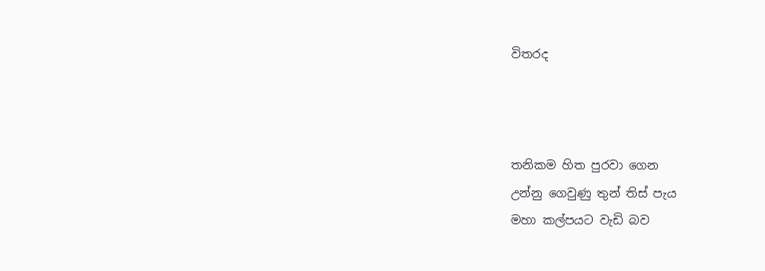විතරද



තනිකම හිත පුරවා ගෙන
උන්නු ගෙවුණු තුන් තිස් පැය
මහා කල්පයට වැඩි බව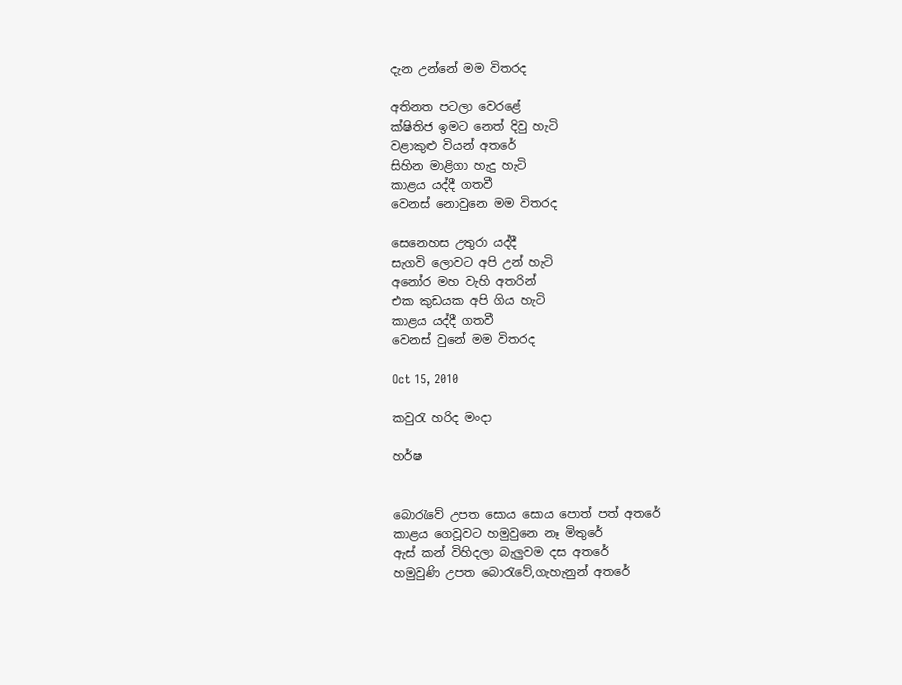දැන උන්නේ මම විතරද

අතිනත පටලා වෙරළේ
ක්ෂිතිජ ඉමට නෙත් දිවු හැටි
වළාකුළු වියන් අතරේ
සිහින මාළිගා හැදු හැටි
කාළය යද්දී ගතවී
වෙනස් නොවුනෙ මම විතරද

සෙනෙහස උතුරා යද්දී
සැගවි ලොවට අපි උන් හැටි
අනෝර මහ වැහි අතරින්
එක කුඩයක අපි ගිය හැටි
කාළය යද්දී ගතවී
වෙනස් වුනේ මම විතරද

Oct 15, 2010

කවුරැ හරිද මංදා

හර්ෂ


බොරැවේ උපත සොය සොය පොත් පත් අතරේ
කාළය ගෙවූවට හමුවුනෙ නෑ මිතුරේ
ඇස් කන් විහිදලා බැලුවම දස අතරේ
හමුවුණි උපත බොරැවේ,ගැහැනුන් අත‍රේ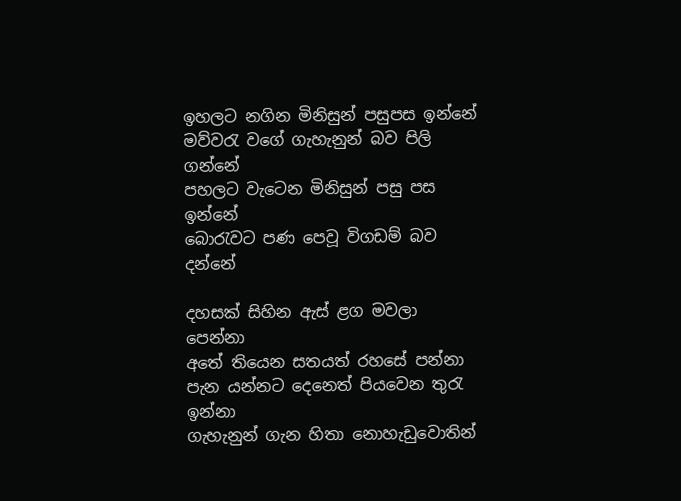ඉහලට නගින මිනිසුන් පසුපස ඉන්නේ
මව්වරැ වගේ ගැහැනුන් බව පිලි ගන්නේ
පහලට වැටෙන මිනිසුන් පසු පස ඉන්නේ
බොරැවට පණ පෙවූ විගඩම් බව දන්නේ

දහසක් සිහින ඇස් ළග මවලා පෙන්නා
අතේ තියෙන සතයත් රහසේ පන්නා
පැන යන්නට දෙනෙත් පියවෙන තුරැ ඉන්නා
ගැහැනුන් ගැන හිතා නොහැඩුවොතින්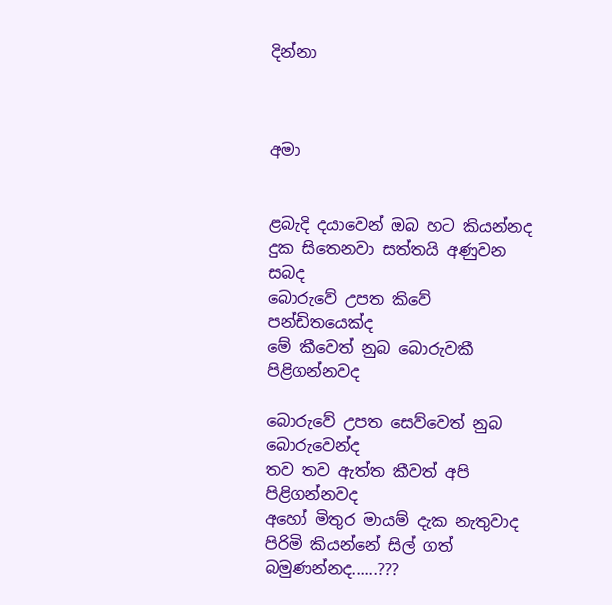දින්නා



අමා


ළබැදි දයාවෙන් ඔබ හට කියන්නද
දුක සිතෙනවා සත්තයි අණුවන සබද
බොරුවේ උපත කිවේ පන්ඩිතයෙක්ද
මේ කීවෙත් නුබ බොරුවකී පිළිගන්නවද

බොරුවේ උපත සෙව්වෙත් නුබ බොරුවෙන්ද
තව තව ඇත්ත කීවත් අපි පිළිගන්නවද
අහෝ මිතුර මායම් දැක නැතුවාද
පිරිමි කියන්නේ සිල් ගත් බමුණන්නද......???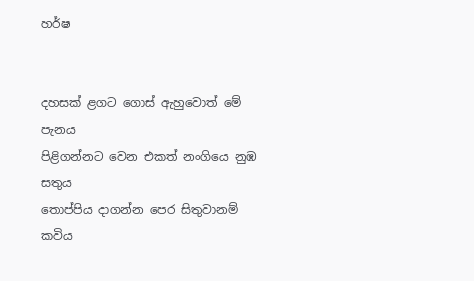හර්ෂ


දහසක් ළගට ගොස් ඇහුවොත් මේ පැනය
පිළිගන්නට වෙන එකත් නංගියෙ නුඹ සතුය
තොප්පිය දාගන්න පෙර සිතුවානම් කවිය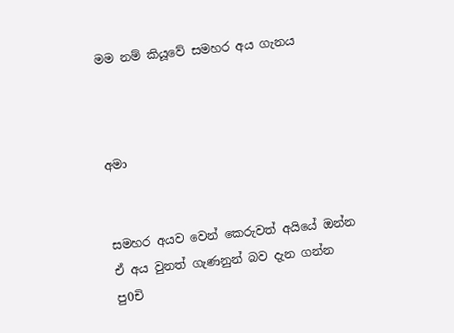මම නම් කියූවේ සමහර අය ගැනය



අමා


සමහර අයව වෙන් කෙරුවත් අයියේ ඔන්න
ඒ අය වුනත් ගැණනුන් බව දැන ගන්න
පු0චි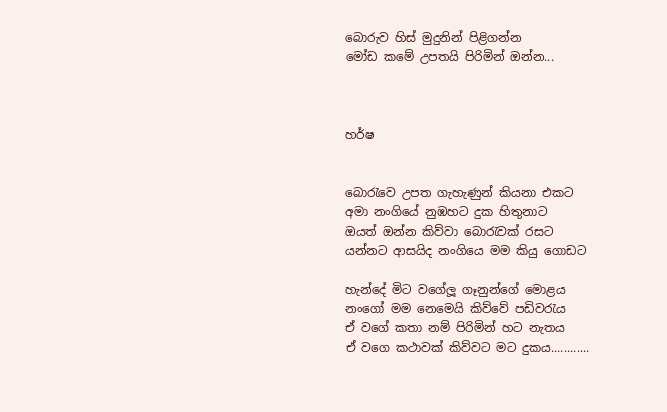බොරුව හිස් මුදුනින් පිළිගන්න
මෝඩ කමේ උපතයි පිරිමින් ඔන්න...



හර්ෂ


බොරැවෙ උපත ගැහැණුන් කියනා එකට
අමා නංගියේ නුඹහට දුක හිතුනාට
ඔයත් ඔන්න කිව්වා බොරැවක් රස‍ට
යන්නට ආසයිද නංගියෙ මම කියු ගොඩට

හැන්දේ මිට වගේලූ ගෑනුන්ගේ මොළය
නංගෝ මම නෙමෙයි කිව්වේ පඩිවරැය
ඒ වගේ කතා නම් පිරිමින් හට නැතය
ඒ වගෙ කථාවක් කිව්වට මට දුකය............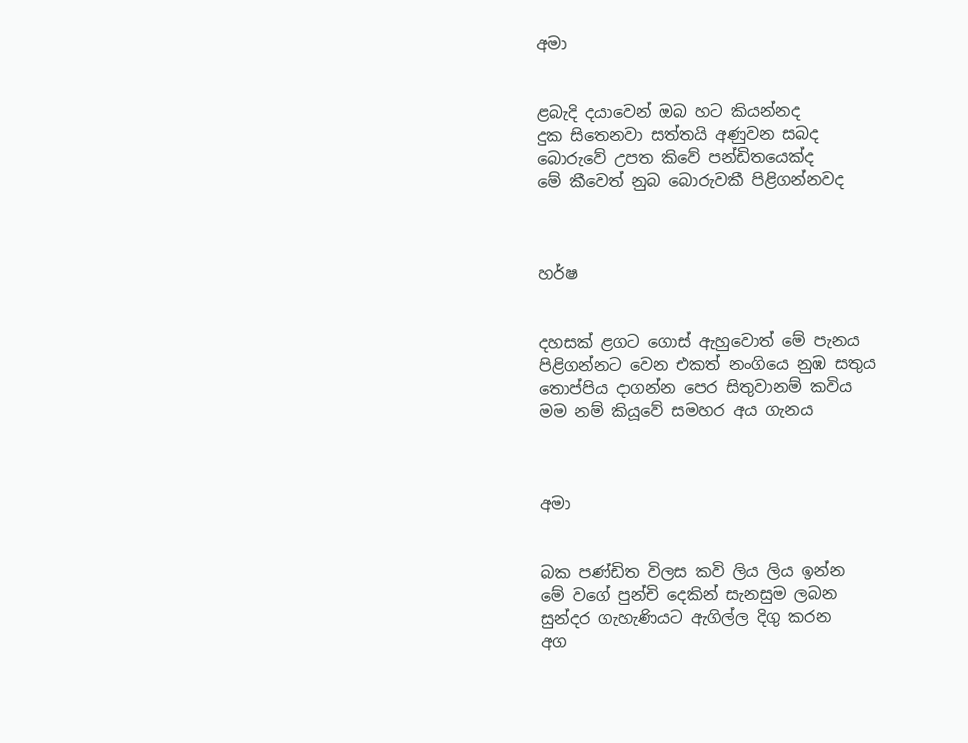අමා


ළබැදි දයාවෙන් ඔබ හට කියන්නද
දුක සිතෙනවා සත්තයි අණුවන සබද
බොරුවේ උපත කිවේ පන්ඩිතයෙක්ද
මේ කීවෙත් නුබ බොරුවකී පිළිගන්නවද



හර්ෂ


දහසක් ළගට ගොස් ඇහුවොත් මේ පැනය
පිළිගන්නට වෙන එකත් නංගියෙ නුඹ සතුය
තොප්පිය දාගන්න පෙර සිතුවානම් කවිය
මම නම් කියූවේ සමහර අය ගැනය



අමා


බක පණ්ඩිත විලස කවි ලිය ලිය ඉන්න
මේ වගේ පුන්චි දෙකින් සැනසුම ලබන
සුන්දර ගැහැණියට ඇගිල්ල දිගු කරන
අග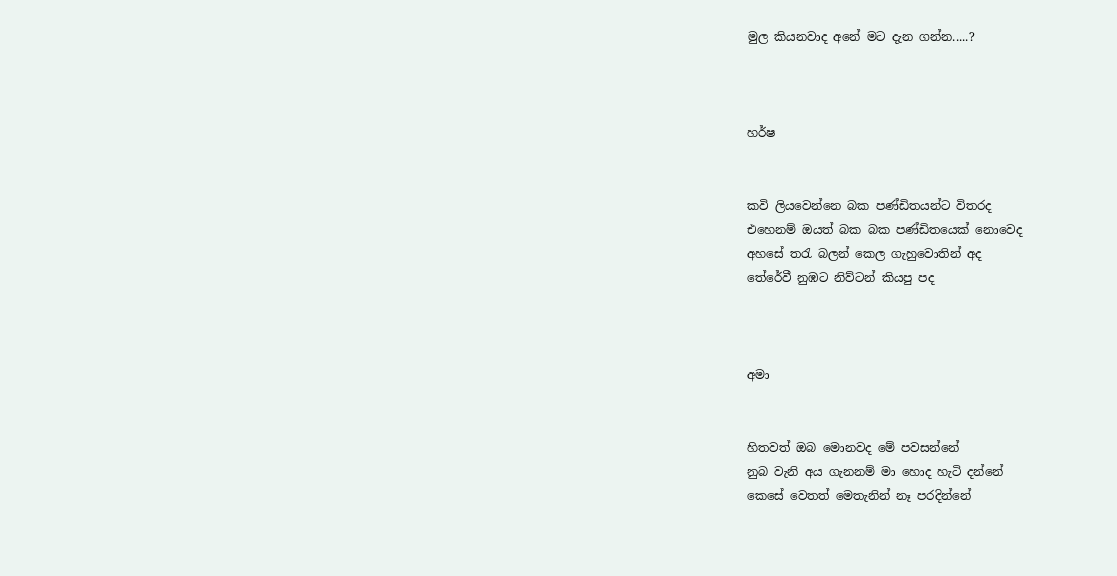මුල කියනවාද අනේ මට දැන ගන්න.....?



හර්ෂ


කවි ලියවෙන්නෙ බක පණ්ඩිතයන්ට විතරද
එහෙනම් ඔයත් බක බක පණ්ඩිතයෙක් නොවෙද
අහසේ තරැ බලන් කෙල ගැහුවොතින් අද
තේරේවී නුඹට නිව්ටන් කියපු පද



අමා


හිතවත් ඔබ මොනවද මේ පවසන්නේ
නුබ වැනි අය ගැනනම් මා හොද හැටි දන්නේ
කෙසේ වෙතත් මෙතැනින් නෑ පරදින්නේ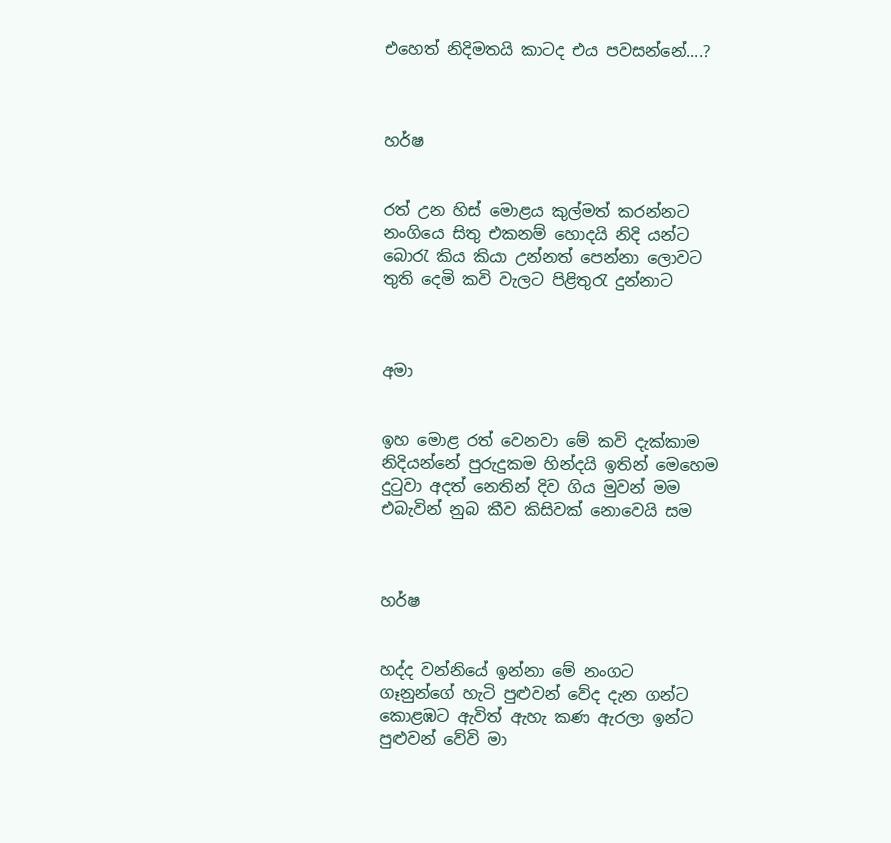එහෙත් නිදිමතයි කාටද එය පවසන්නේ....?



හර්ෂ


රත් උන හිස් මොළය කුල්මත් කරන්නට
නංගියෙ සිතු එකනම් හොදයි නිදි යන්ට
බොරැ කිය කියා උන්නත් පෙන්නා ‍ලොවට
තුති දෙමි කවි වැලට පිළිතුරැ දුන්නාට



අමා


ඉහ මොළ රත් වෙනවා මේ කවි දැක්කාම
නිදියන්නේ පුරුදුකම හින්දයි ඉතින් මෙහෙම
දුටුවා අදත් නෙතින් දිව ගිය මුවන් මම
එබැවින් නුබ කීව කිසිවක් නොවෙයි සම



හර්ෂ


හද්ද වන්නියේ ඉන්නා මේ නංගට
ගෑනුන්ගේ හැටි පුළුවන් වේද දැන ගන්ට
කොළඹට ඇවිත් ඇහැ කණ ඇරලා ඉන්ට
පුළුවන් වේවි මා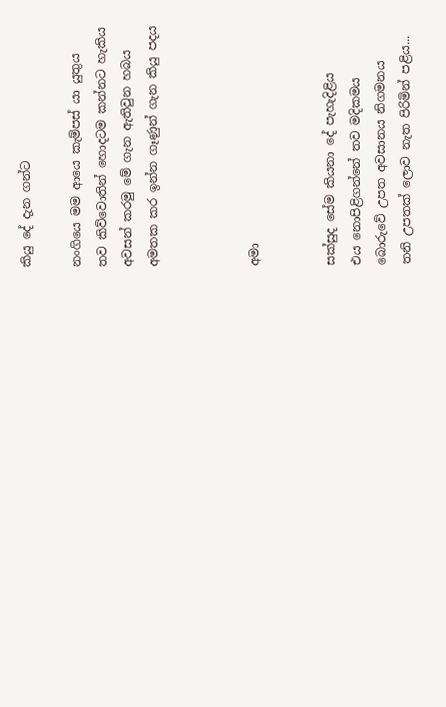කියු දේ දැන ගන්ට

නංගියෙ මම ආයෙ කැම්පස් යා යුතුය
තව කිව්වොතින් හොදටම කන්නට හැකිය
අවසන් කරමු මේ ගැන ඇතිවුන හබය
අමතක කර ඉන්න ගෑණුන් ගැන කියු පදය



අමා


සක්සුද සේම කියනා දේ පැහැදිළිය
එය නොපිළිගන්නේ තව මදිකමය
බොරුවේ උපත අවසානය නිගමනය
තනි උපතක් ලොව නැත පිරිමින් පළිය...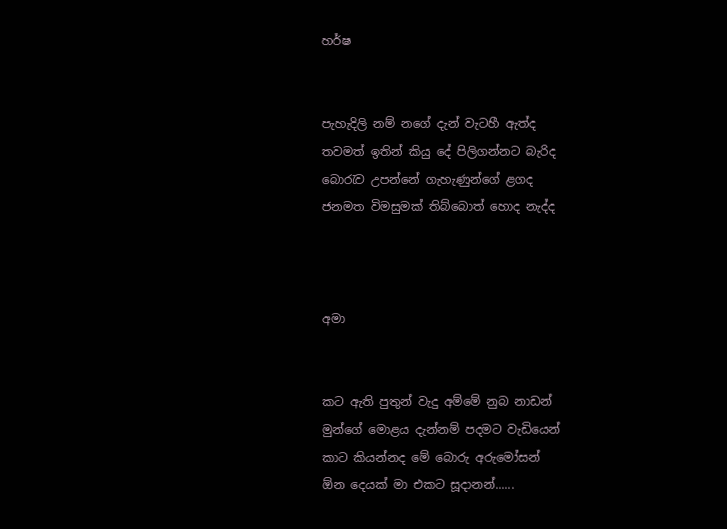හර්ෂ


පැහැදිලි නම් නගේ දැන් වැටහී ඇත්ද
තවමත් ඉතින් කියු දේ පිලිගන්නට බැරිද
බොරැව උපන්නේ ගැහැණුන්ගේ ළගද
ජනමත විමසුමක් තිබ්බොත් හොද නැද්ද



අමා


කට ඇති පුතුන් වැදු අම්මේ නුබ නාඩන්
මුන්ගේ මොළය දැන්නම් පදමට වැඩියෙන්
කාට කියන්නද මේ බොරු අරුමෝසන්
ඕන දෙයක් මා එකට සූදානන්......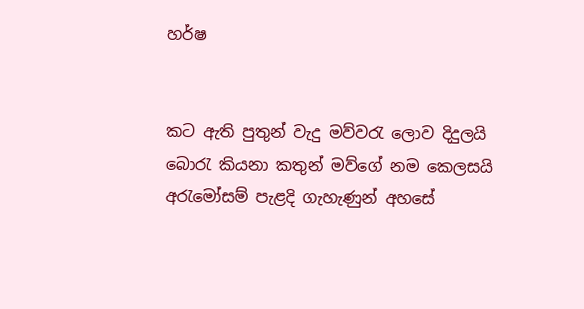හර්ෂ


කට ඇති පුතුන් වැදු මව්වරැ ලොව දිදුලයි
බොරැ කියනා කතුන් මව්ගේ නම කෙලසයි
අරැමෝසම් පැළදි ගැහැණුන් අහසේ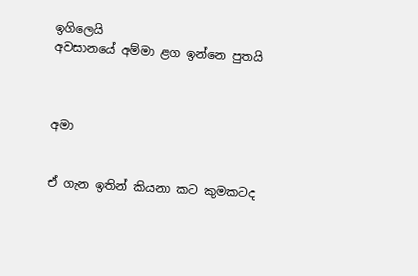ඉගිලෙයි
අවසානයේ අම්මා ළග ඉන්නෙ පුතයි



අමා


ඒ ගැන ඉතින් කියනා කට කුමකටද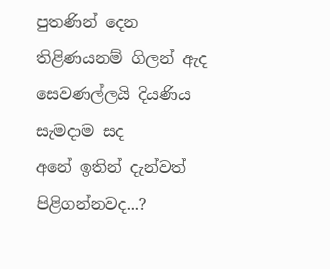පුතණින් දෙන තිළිණයනම් ගිලන් ඇද
සෙවණල්ලයි දියණිය සැමදාම සද
අනේ ඉතින් දැන්වත් පිළිගන්නවද...?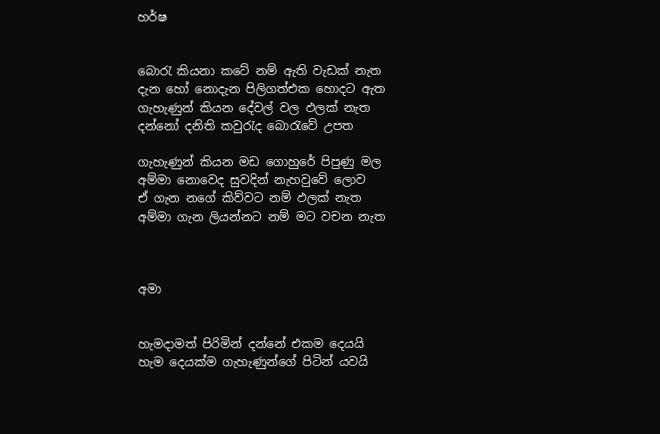හර්ෂ


බොරැ කියනා කටේ නම් ඇති වැඩක් නැත
දැන හෝ නොදැන පිලිගත්එක හොදට ඇත
ගැහැණුන් කියන දේවල් වල ඵලක් නැත
දන්නෝ දනිති කවුරැද බොරැවේ උපත

ගැහැණුන් කියන මඩ ගොහුරේ පිපුණු මල
අම්මා නොවෙද සුවදින් නැහවුවේ ලොව
ඒ ගැන නගේ කිව්වට නම් ඵලක් නැත
අම්මා ගැන ලියන්න‍ට නම් මට වචන නැත



අමා


හැමදාමත් පිරිමින් දන්නේ එකම දෙයයි
හැම දෙයක්ම ගැහැණුන්ගේ පිටින් යවයි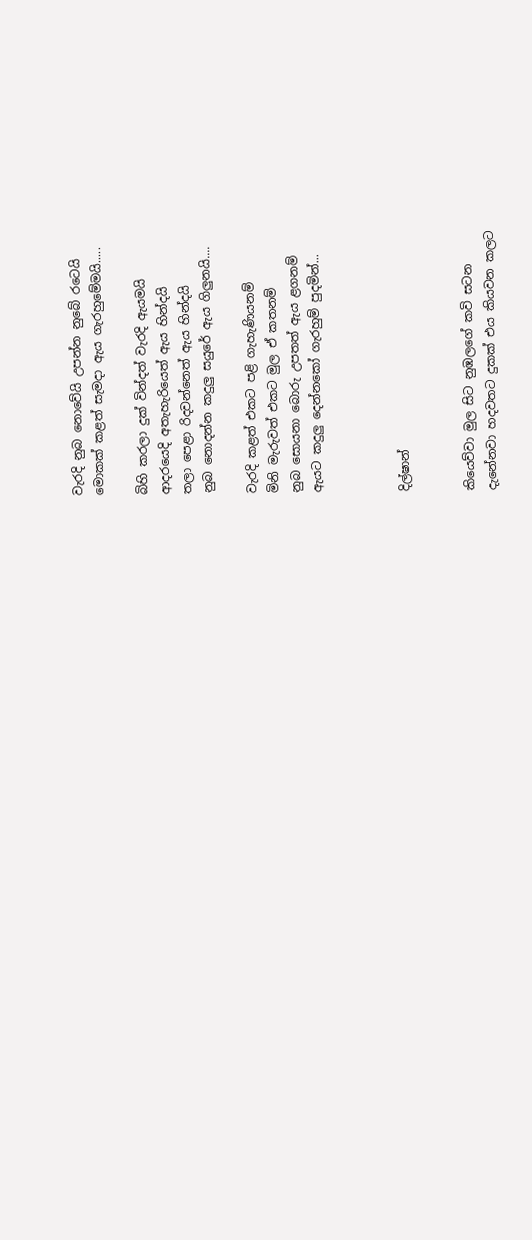වැරදි නුබ නොවේයි උපන්න නුබේ රටෙයි
මොකක් කළත් සැමදා ඇය ගැරහුමේමයි.....

බිහි කරලා දුක් වින්දත් වැරදි ඇයමයි
ආදරයෙදි අතැහැරියෙත් ඇය හින්දයි
තලා පෙළා රිදවන්නෙත් ඇය හින්දයි
නුබ නොදන්න කදුලු සයුරේ ඇය ගිලුනයි....

වැරදි කළත් එකට පළි ගැහැණියනම්
මිනි මැරුවත් එකට මුල ඒ කතනම්
නුබ සොයනා බොරු උපතත් ඇය ළගනම්
ඇයට කදුලු දෙන්නකෝ ගැරහුම් පුදමින්...



දිල්ෂාන්


කියෙව්වා මුල සිට නුඹලගේ කවි සටන
දැනේනවා හදවතට දුකක් එය කියවන කලට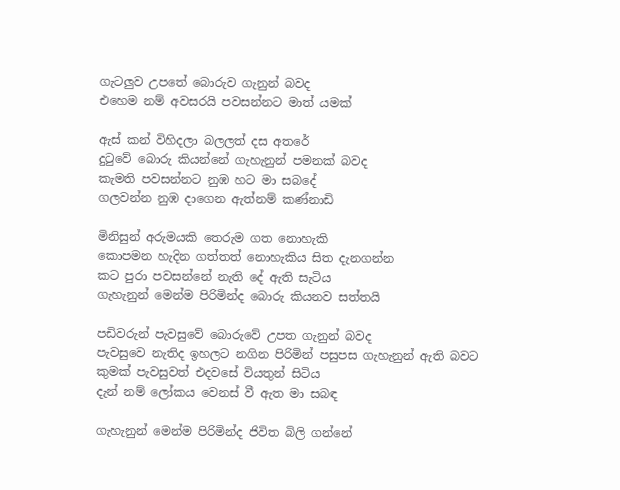ගැටලුව උපතේ බොරුව ගැනුන් බවද
එහෙම නම් අවසරයි පවසන්නට මාත් යමක්

ඇස් කන් විහිදලා බලලත් දස අතරේ
දුටුවේ බොරු කියන්නේ ගැහැනුන් පමනක් බවද
කැමති පවසන්නට නුඹ හට මා සබදේ
ගලවන්න නුඹ දාගෙන ඇත්නම් කණ්නාඩි

මිනිසුන් අරුමයකි තෙරුම ගත නොහැකි
කොපමන හැදින ගත්තත් නොහැකිය සිත දැනගන්න
කට පුරා පවසන්නේ නැති දේ ඇති සැටිය
ගැහැනුන් මෙන්ම පිරිමින්ද බොරු කියනව සත්තයි

පඩිවරුන් පැවසුවේ බොරුවේ උපත ගැනුන් බවද
පැවසුවෙ නැතිද ඉහලට නගින පිරිමින් පසුපස ගැහැනුන් ඇති බවට
කුමක් පැවසුවත් එදවසේ වියතුන් සිටිය
දැන් නම් ලෝකය වෙනස් වී ඇත මා සබඳ

ගැහැනුන් මෙන්ම පිරිමින්ද ජිවිත බිලි ගන්නේ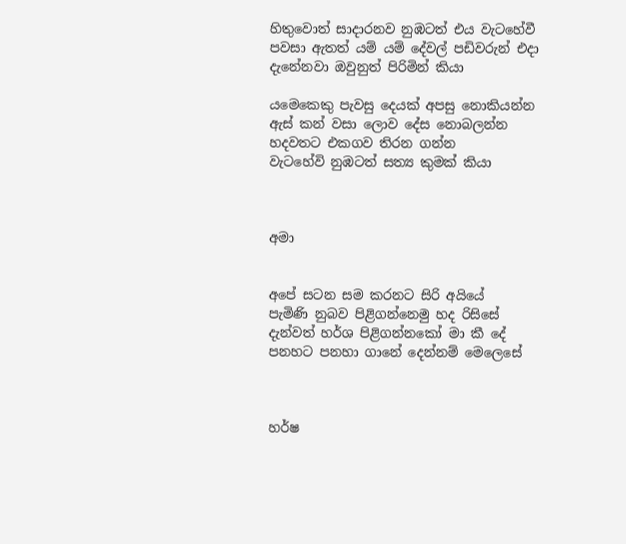හිතුවොත් සාදාරනව නුඹටත් එය වැටහේවී
පවසා ඇතත් යම් යම් දේවල් පඩිවරුන් එදා
දැනේනවා ඔවුනුත් පිරිමින් කියා

යමෙකෙකු පැවසු දෙයක් අපසු නොකියන්න
ඇස් කන් වසා ලොව දේස නොබලන්න
හදවතට එකගව තිරන ගන්න
වැටහේවි නුඹටත් සත්‍ය කුමක් කියා



අමා


අපේ සටන සම කරනට සිරි අයියේ
පැමිණි නුබව පිළිගන්නෙමු හද රිසිසේ
දැන්වත් හර්ශ පිළිගන්නකෝ මා කී දේ
පනහට පනහා ගානේ දෙන්නම් මෙලෙසේ



හර්ෂ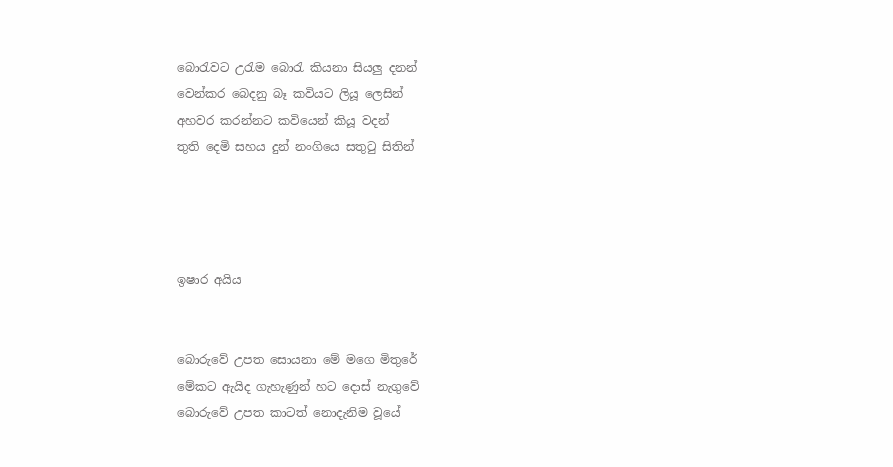බොරැවට උරැම බොරැ කියනා සියලු දනන්
වෙන්කර බෙදනු බෑ කවියට ලියූ ලෙසින්
අහවර කරන්නට කවියෙන් කියූ වදන්
තුති දෙමි සහය දුන් නංගියෙ සතුටු සිතින්




ඉෂාර අයිය


බොරුවේ උපත සොයනා මේ මගෙ මිතුරේ
මේකට ඇයිද ගැහැණුන් හට දොස් නැගුවේ
බොරුවේ උපත කාටත් නොදැනිම වූයේ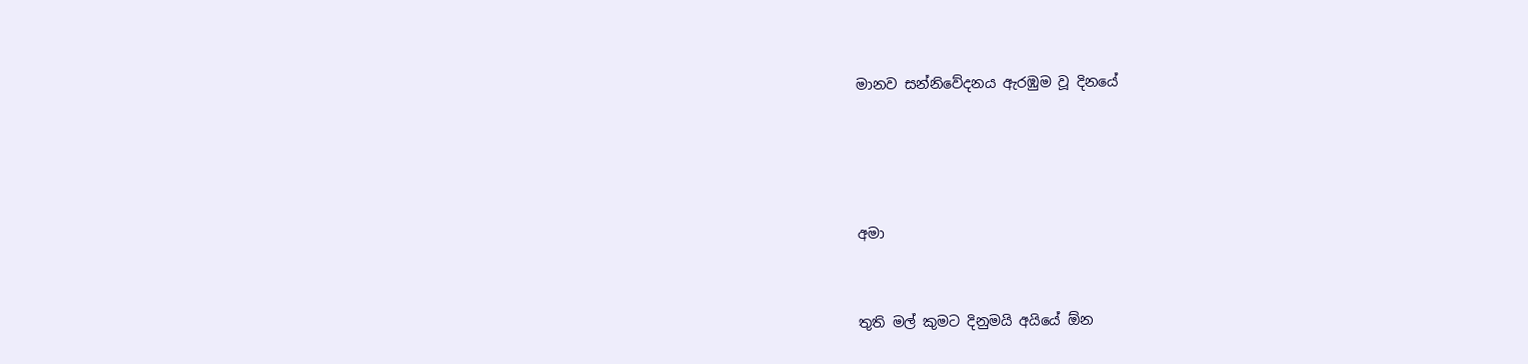මානව සන්නිවේදනය ඇරඹුම වූ දිනයේ




අමා


තුති මල් කුමට දිනුමයි අයියේ ඕන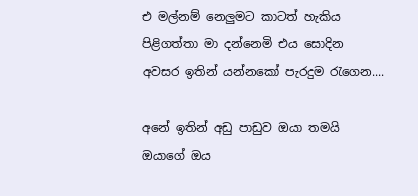එ මල්නම් නෙලුමට කාටත් හැකිය
පිළිගත්තා මා දන්නෙමි එය සොදින
අවසර ඉතින් යන්නකෝ පැරදුම රැගෙන....

අනේ ඉතින් අඩු පාඩුව ඔයා තමයි
ඔයාගේ ඔය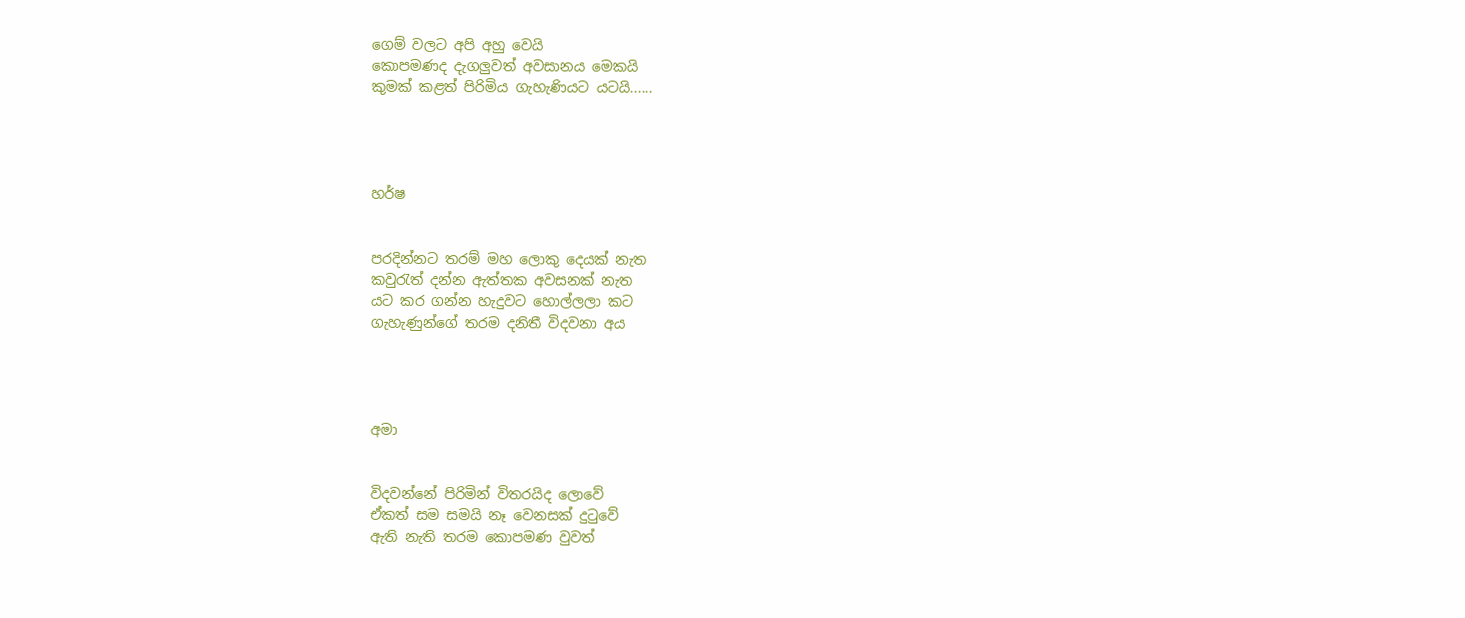ගෙම් වලට අපි අහු වෙයි
කොපමණද දැගලුවත් අවසානය මෙකයි
කුමක් කළත් පිරිමිය ගැහැණියට යටයි......




හර්ෂ


පරදින්නට තරම් මහ ලොකු දෙයක් නැත
කවුරැත් දන්න ඇත්තක අවසනක් නැත
යට කර ගන්න හැදුවට හොල්ලලා කට
ගැහැණුන්ගේ තරම දනිතී විදවනා අය




අමා


විදවන්නේ පිරිමින් විතරයිද ලොවේ
ඒකත් සම සමයි නෑ වෙනසක් දුටුවේ
ඇති නැති තරම කොපමණ වුවත්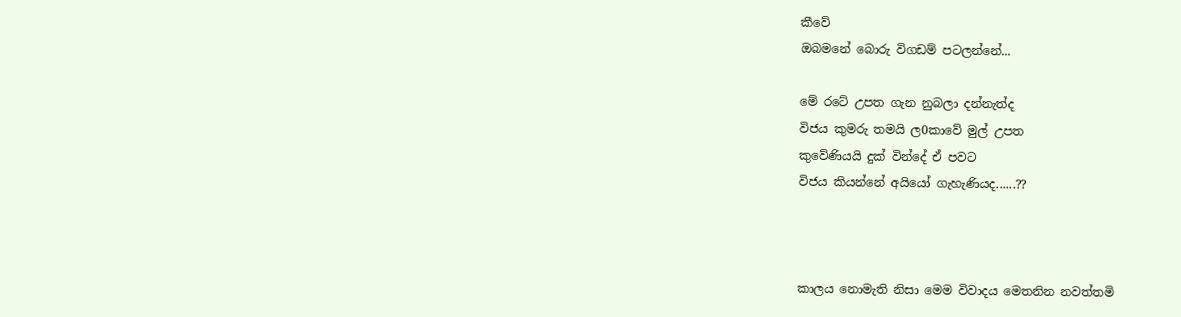කීවේ
ඔබමනේ බොරු විගඩම් පටලන්නේ...

මේ රටේ උපත ගැන නුබලා දන්නැත්ද
විජය කුමරු තමයි ල0කාවේ මුල් උපත
කුවේණියයි දුක් වින්දේ ඒ පවට
විජය කියන්නේ අයියෝ ගැහැණියද......??



කාලය නොමැති නිසා මෙම විවාදය මෙතනින නවත්තමි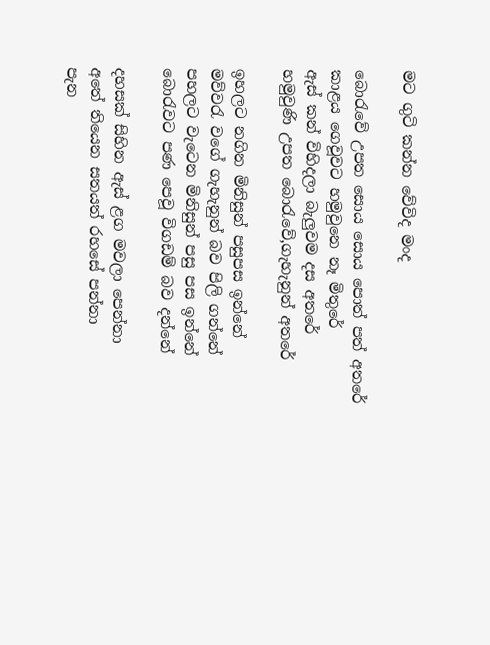මට ගුටි කන්න වේවිද මංද

බොරැවේ උපත සොය සොය පොත් පත් අතරේ
කාළය ගෙවූවට හමුවුනෙ නෑ මිතුරේ
ඇස් කන් විහිදලා බැලුවම දස අතරේ
හමුවුණි උපත බොරැවේ,ගැහැනුන් අත‍රේ

ඉහලට නගින මිනිසුන් පසුපස ඉන්නේ
මව්වරැ වගේ ගැහැනුන් බව පිලි ගන්නේ
පහලට වැටෙන මිනිසුන් පසු පස ඉන්නේ
බොරැවට පණ පෙවූ විගඩම් බව දන්නේ

දහසක් සිහින ඇස් ළග මවලා පෙන්නා
අතේ තියෙන සතයත් රහසේ පන්නා
පැන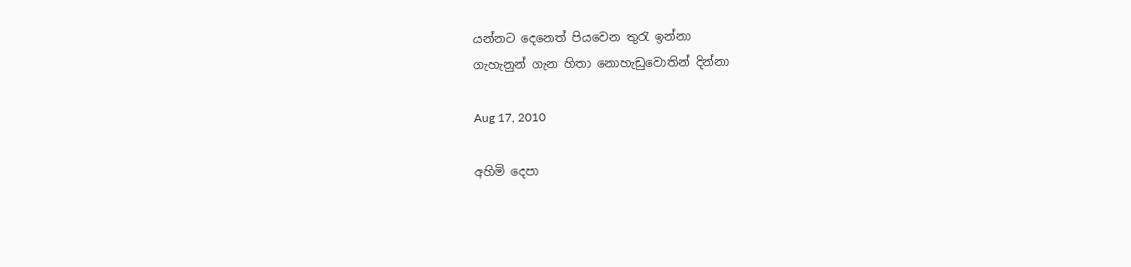යන්නට දෙනෙත් පියවෙන තුරැ ඉන්නා
ගැහැනුන් ගැන හිතා නොහැඩුවොතින් දින්නා

Aug 17, 2010

අහිමි දෙපා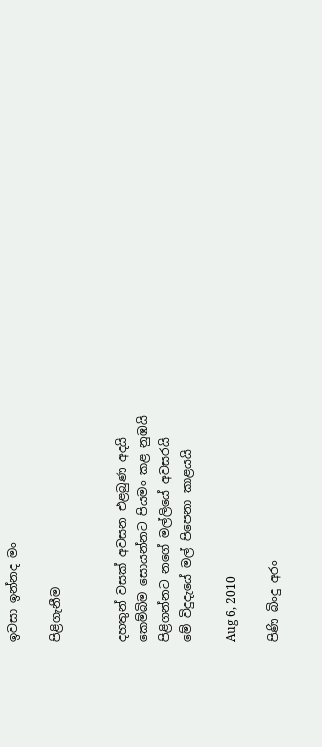ඉවසා ඉන්නද මං

පිළිගැනීම


දහතුන් වසක් අවසන එළබුණ අදයි
කෙම්බිම සොයන්නට පියමං කළ නුඹයි
පිළිගන්නට නගේ මල්ලියේ අවසරයි
මේ විදුදැයේ මල් පිපෙනා කාළයයි

Aug 6, 2010

පිණි බිංදු අරං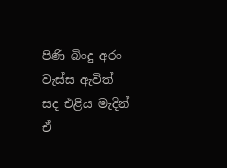පිණි බිංදු අරං වැස්ස ඇවිත්
සද එළිය මැදින්
ඒ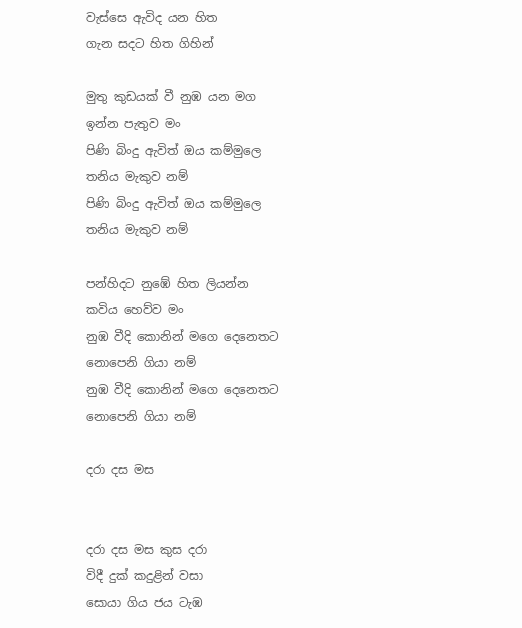වැස්සෙ ඇවිද යන හිත
ගැන සදට හිත ගිහින්

මුතු කුඩයක් වී නුඹ යන මග
ඉන්න පැතුව මං
පිණි බිංදු ඇවිත් ඔය කම්මුලෙ
තනිය මැකුව නම්
පිණි බිංදු ඇවිත් ඔය කම්මුලෙ
තනිය මැකුව නම්

පන්හිදට නුඹේ හිත ලියන්න
කවිය හෙව්ව මං
නුඹ වීදි කොනින් මගෙ දෙනෙතට
නොපෙනි ගියා නම්
නුඹ වීදි කොනින් මගෙ දෙනෙතට
නොපෙනි ගියා නම්

දරා දස මස


දරා දස මස කුස දරා
විදී දුක් කදුළින් වසා
සොයා ගිය ජය ටැඹ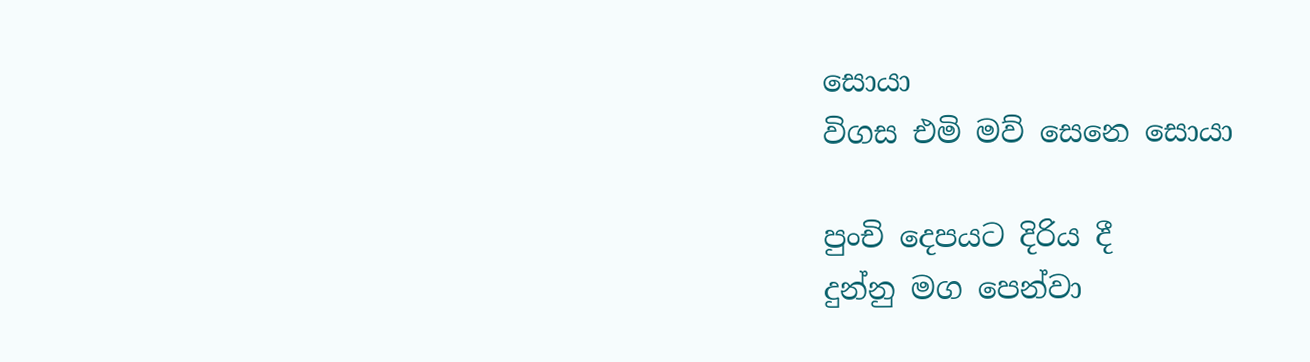සොයා
විගස එමි මව් සෙනෙ සොයා

පුංචි දෙපයට දිරිය දී
දුන්නු මග පෙන්වා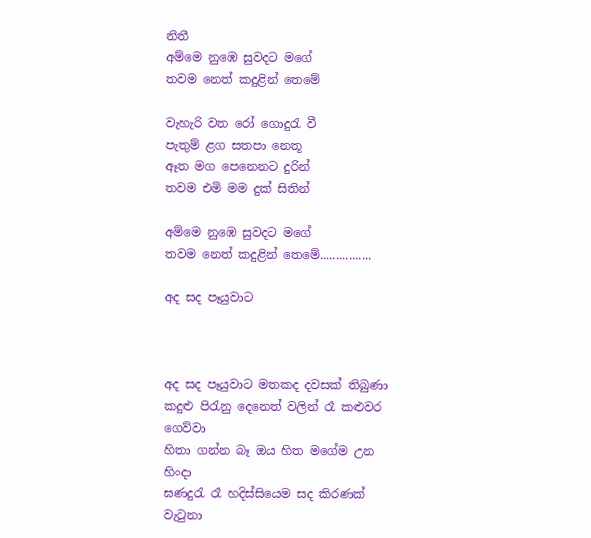නිතී
අම්මෙ නුඹෙ සුවදට මගේ
තවම නෙත් කදුළින් තෙමේ

වැහැරි වත රෝ ගොදුරැ වී
පැතුම් ළග සතපා නෙතූ
ඈත මග පෙනෙනට දුරින්
තවම එමි මම දුක් සිතින්

අම්මෙ නුඹෙ සුවදට මගේ
තවම නෙත් කදුළින් තෙමේ................

අද සද පෑයුවාට



අද සද පෑයුවාට මතකද දවසක් තිබුණා
කදුළු පිරැනු දෙනෙත් වලින් රෑ කළුවර ගෙව්වා
හිතා ගන්න බෑ ඔය හිත මගේම උන හිංදා
ඝණදුරැ රෑ හදිස්සියෙම සද කිරණක් වැටුනා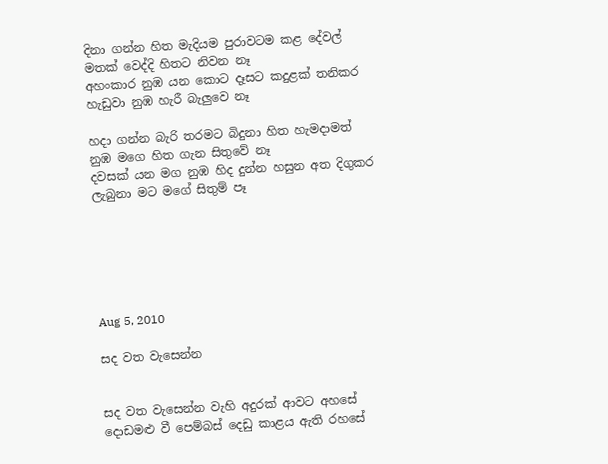දිනා ගන්න හිත මැදියම පුරාවටම කළ දේවල්
මතක් වෙද්දි හිතට නිවන නෑ
අහංකාර නුඹ යන කොට දෑසට කදුළක් තනිකර
හැඩුවා නුඹ හැරී බැලුවෙ නෑ

හදා ගන්න බැරි තරමට බිදුනා හිත හැමදාමත්
නුඹ මගෙ හිත ගැන සිතුවේ නෑ
දවසක් යන මග නුඹ හිද දුන්න හසුන අත දිගුකර
ලැබුනා මට මගේ සිතුම් පෑ






Aug 5, 2010

සද වත වැසෙන්න


සද වත වැසෙන්න වැහි අදුරක් ආවට අහසේ
දොඩමළු වී පෙම්බස් දෙඩු කාළය ඇති රහසේ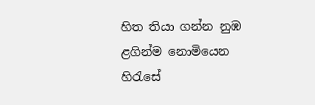හිත තියා ගන්න නුඹ ළගින්ම නොමියෙන හිරැසේ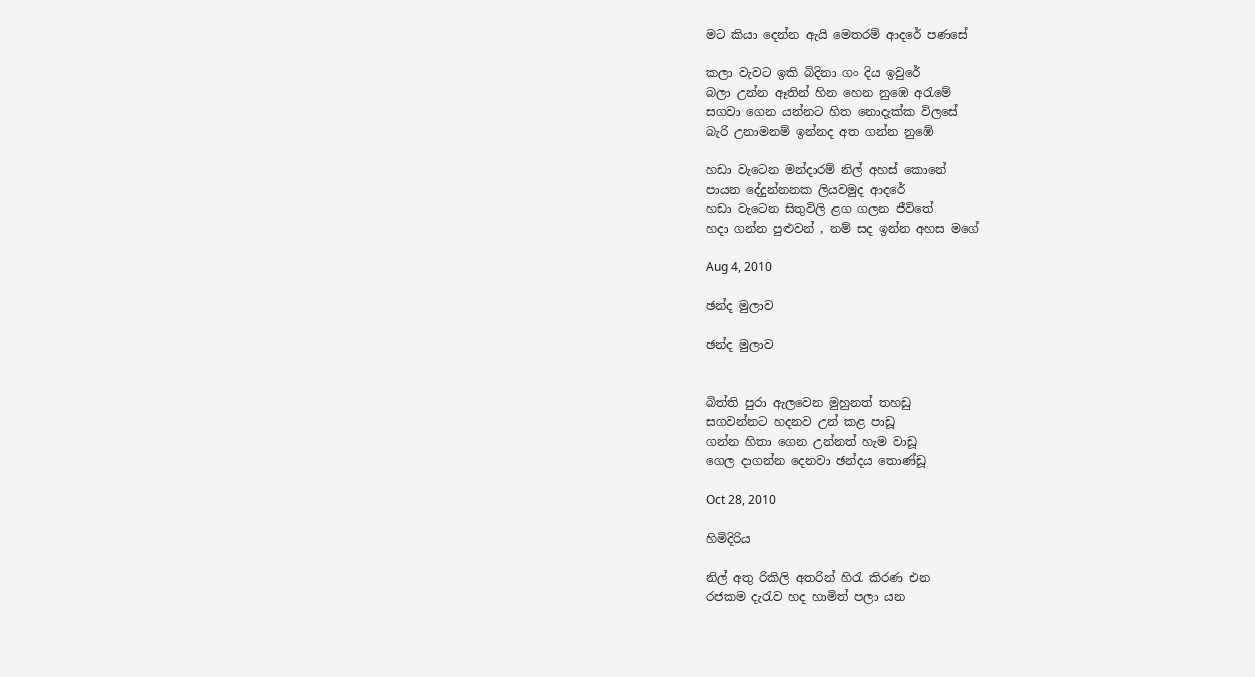මට කියා දෙන්න ඇයි මෙතරම් ආදරේ පණසේ

කලා වැවට ඉකි බිදිනා ගං දිය ඉවුරේ
බලා උන්න ඈතින් හින හෙන නුඹෙ අරැමේ
සගවා ගෙන යන්නට හිත නොදැක්ක විලසේ
බැරි උනාමනම් ඉන්නද අත ගන්න නුඹේ

හඩා වැටෙන මන්දාරම් නිල් අහස් කොනේ
පායන දේදුන්නනක ලියවමුද ආදරේ
හඩා වැටෙන සිතුවිලි ළග ගලන ජීවිතේ
හදා ගන්න පුළුවන් , නම් සද ඉන්න අහස මගේ

Aug 4, 2010

ඡන්ද මුලාව

ඡන්ද මුලාව


බිත්ති පුරා ඇලවෙන මුහුනත් තහඩු
සගවන්නට හදනව උන් කළ පාඩූ
ගන්න හිතා ගෙන උන්නත් හැම වාඩූ
ගෙල දාගන්න දෙනවා ඡන්දය තොණ්ඩූ

Oct 28, 2010

හිමිදිරිය

නිල් අතු රිකිලි අතරින් හිරැ කිරණ එන
රජකම දැරැව හද හාමිත් පලා යන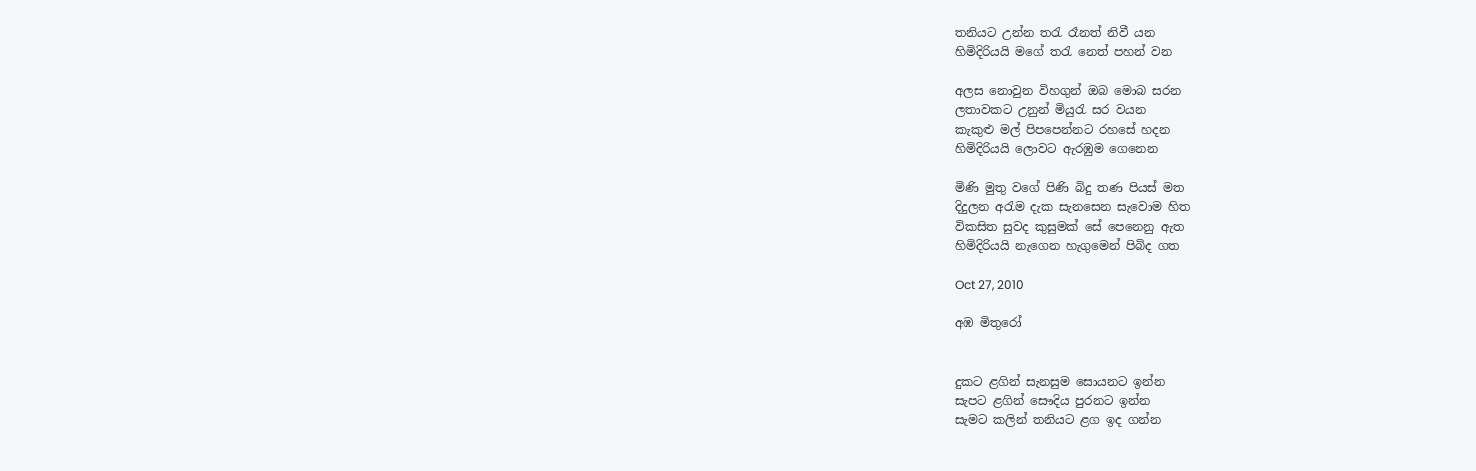තනියට උන්න තරැ රෑනත් නිවී යන
හිමිදිරියයි මගේ තරැ නෙත් පහන් වන

අලස නොවුන විහගුන් ඔබ මොබ සරන
ලතාවකට උනුන් මියුරැ සර වයන
කැකුළු මල් පිපපෙන්නට රහසේ හදන
හිමිදිරියයි ලොවට ඇරඹුම ගෙනෙන

මිණි මුතු වගේ පිණි බිදු තණ පියස් මත
දිදුලන අරැම දැක සැනසෙන සැවොම හිත
විකසිත සුවද කුසුමක් සේ පෙනෙනු ඇත
හිමිදිරියයි නැගෙන හැගුමෙන් පිබිද ගත

Oct 27, 2010

අඹ මිතුරෝ


දුකට ළගින් සැනසුම සොයනට ඉන්න
සැපට ළගින් සෞදිය පුරනට ඉන්න
සැමට කලින් තනියට ළග ඉද ගන්න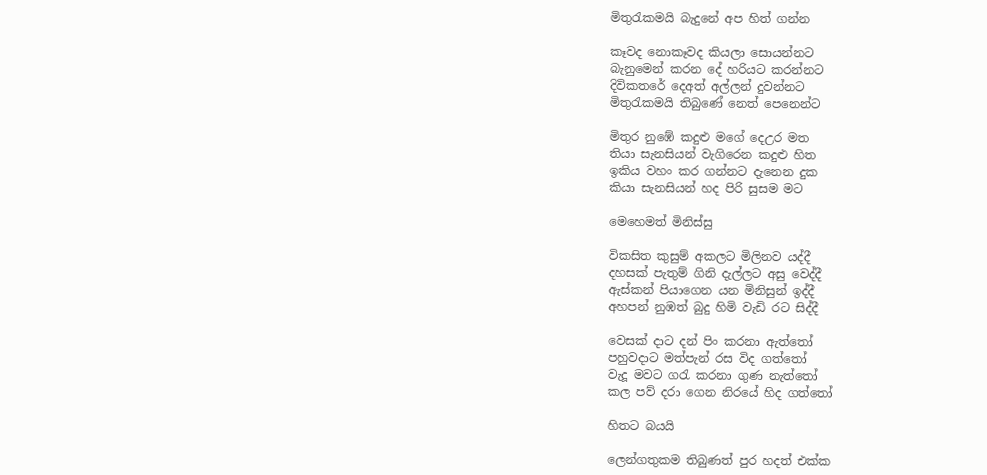මිතුරැකමයි බැදුනේ අප හිත් ගන්න

කෑවද නොකෑවද කියලා සොයන්නට
බැනුමෙන් කරන දේ හරියට කරන්නට
දිවිකතරේ දෙඅත් අල්ලන් දුවන්නට
මිතුරැකමයි තිබුණේ නෙත් පෙනෙන්ට

මිතුර නුඹේ කදුළු මගේ දෙඋර මත
තියා සැනසියන් වැගිරෙන කදුළු හිත
ඉකිය වහං කර ගන්නට දැනෙන දුක
කියා සැනසියන් හද පිරි සුසම මට

මෙහෙමත් මිනිස්සු

විකසිත කුසුම් අකලට මිලිනව යද්දී
දහසක් පැතුම් ගිනි දැල්ලට අසු වෙද්දී
ඇස්කන් පියාගෙන යන මිනිසුන් ඉද්දී
අහපන් නුඹත් බුදු හිමි වැඩි රට සිද්දී

වෙසක් දාට දන් පිං කරනා ඇත්තෝ
පහුවදාට මත්පැන් රස විද ගත්තෝ
වැදූ මවට ගරැ කරනා ගුණ නැත්තෝ
කල පව් දරා ගෙන නිරයේ හිද ගත්තෝ

හිතට බයයි

ලෙන්ගතුකම තිබුණත් පුර හදත් එක්ක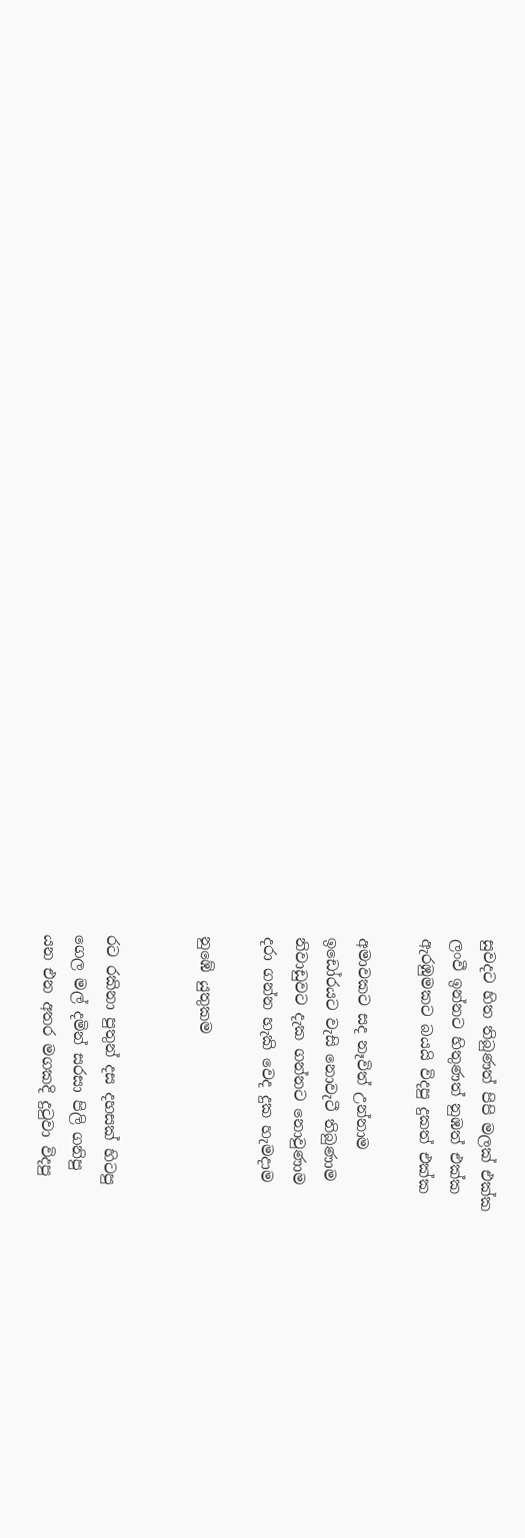සුවදට හිත තිබුණත් පිපි මලක් එක්ක
ලංවී ඉන්නට හිතුණත් නුඹත් එක්ක
ඇරඹුමකට බයයි විදපු දුකත් එක්ක

අමාවකට සද නෑවිත් උන්නාම
ඉඩෝරයට වැසි නොවැටී තිබුණාම
නිවාඩුවට දැක ගන්නට නොවුණාම
දරා ගන්න හැකි වෙද දුක හැමදාම

නුඹේ යුතුකම


රට රකිනා පුතුන් දස දහසක් හිටපු
ගෙල මල් දමින් සරසා පිලි ගනිපු
යන එන අතර මගකදි දුටුවා විදපු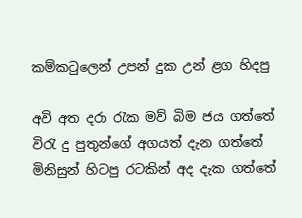කම්කටුලෙන් උපන් දුක උන් ළග හිදපු

අවි අත දරා රැක මව් බිම ජය ගත්‍තේ
විරැ දු පුතුන්ගේ අගයත් දැන ගත්තේ
මිනිසුන් හිටපු රටකින් අද දැක ගත්තේ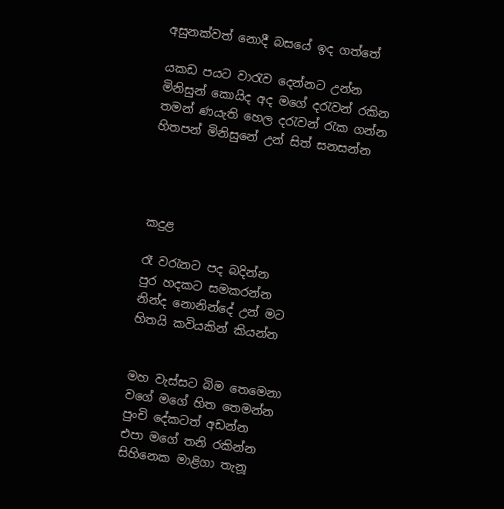අසුනක්වත් නොදී බසයේ ඉද ගත්තේ

යකඩ පයට වාරැව දෙන්නට උන්න
මිනිසුන් කොයිද අද මගේ දරැවන් රකින
තමන් ණයැති හෙල දරැවන් රැක ගන්න
හිතපන් මිනිසුනේ උන්‍ සිත් සනසන්න




කදුළ

රෑ වරැනට පද බදින්න
පුර හදකට සමකරන්න
නින්ද නොනින්දේ උන් මට
හිතයි කවියකින් කියන්න


මහ වැස්සට බිම තෙමෙනා
වගේ මගේ හිත තෙමන්න
පුංචි දේකටත් අඩන්න
එපා මගේ තනි රකින්න
සිහිනෙක මාළිගා තැනූ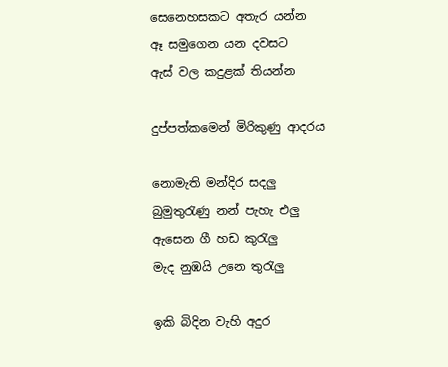සෙනෙහසකට අතැර යන්න
ඈ සමුගෙන යන දවසට
ඇස් වල කදුළක් තියන්න

දුප්පත්කමෙන් මිරිකුණු ආදරය

නොමැති මන්දිර සදලු
බුමුතුරැණු නන් පැහැ එලු
ඇසෙන ගී හඩ කුරැලු
මැද නුඹයි උනෙ තුරැලු

ඉකි බිදින වැහි අදුර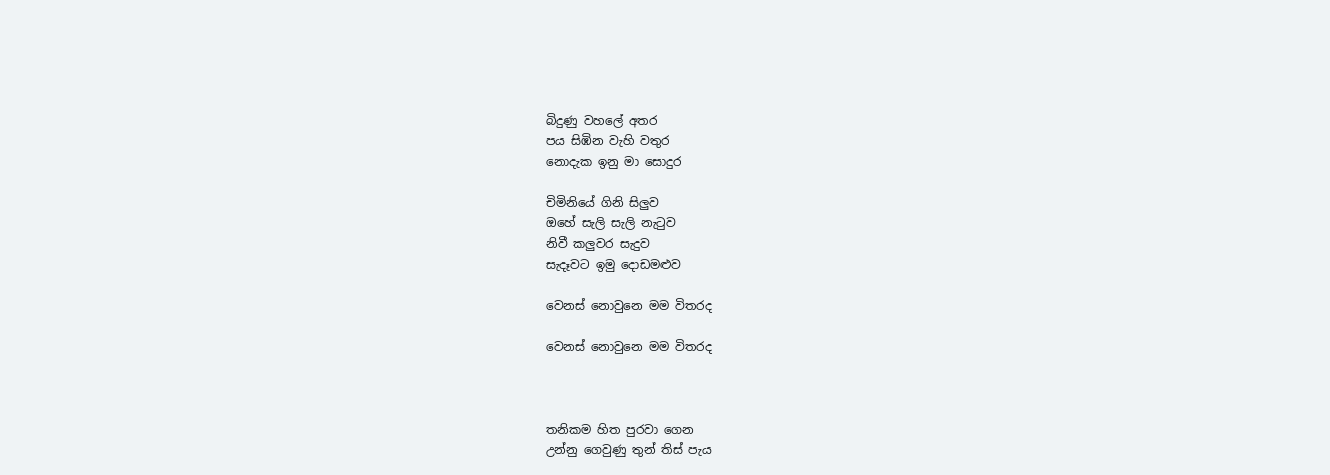බිදුණු වහලේ අතර
පය සිඹින වැහි වතුර
නොදැක ඉනු මා සොදුර

චිමිනියේ ගිනි සිලුව
ඔහේ සැලි සැලි නැටුව
නිවී කලුවර සැදුව
සැදෑවට ඉමු දොඩමළුව

වෙනස් නොවුනෙ මම විතරද

වෙනස් නොවුනෙ මම විතරද



තනිකම හිත පුරවා ගෙන
උන්නු ගෙවුණු තුන් තිස් පැය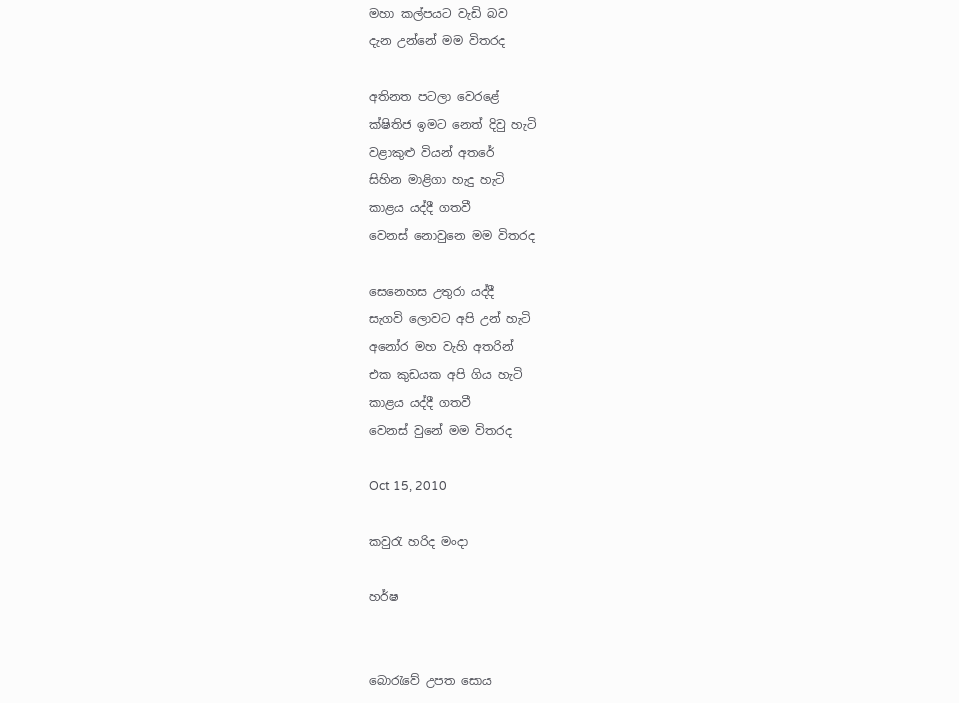මහා කල්පයට වැඩි බව
දැන උන්නේ මම විතරද

අතිනත පටලා වෙරළේ
ක්ෂිතිජ ඉමට නෙත් දිවු හැටි
වළාකුළු වියන් අතරේ
සිහින මාළිගා හැදු හැටි
කාළය යද්දී ගතවී
වෙනස් නොවුනෙ මම විතරද

සෙනෙහස උතුරා යද්දී
සැගවි ලොවට අපි උන් හැටි
අනෝර මහ වැහි අතරින්
එක කුඩයක අපි ගිය හැටි
කාළය යද්දී ගතවී
වෙනස් වුනේ මම විතරද

Oct 15, 2010

කවුරැ හරිද මංදා

හර්ෂ


බොරැවේ උපත සොය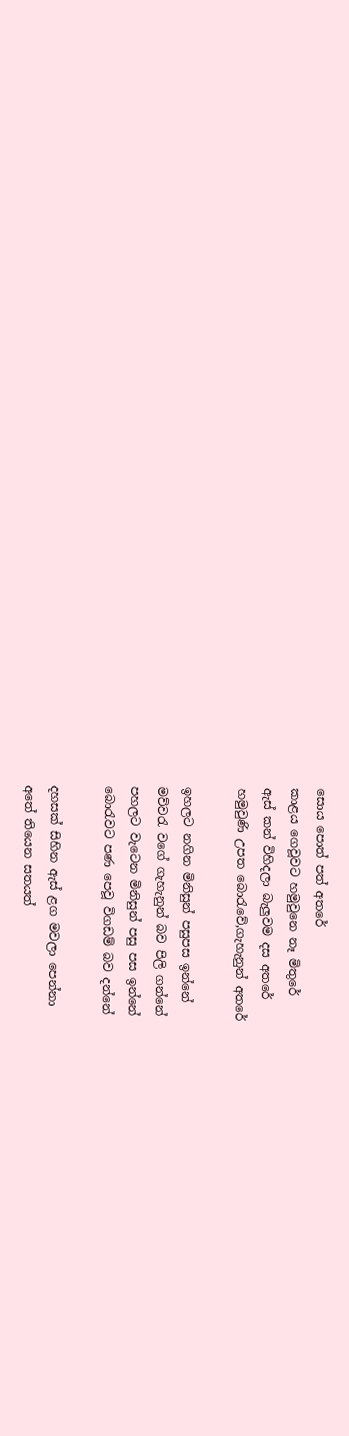සොය පොත් පත් අතරේ
කාළය ගෙවූවට හමුවුනෙ නෑ මිතුරේ
ඇස් කන් විහිදලා බැලුවම දස අතරේ
හමුවුණි උපත බොරැවේ,ගැහැනුන් අත‍රේ

ඉහලට නගින මිනිසුන් පසුපස ඉන්නේ
මව්වරැ වගේ ගැහැනුන් බව පිලි ගන්නේ
පහලට වැටෙන මිනිසුන් පසු පස ඉන්නේ
බොරැවට පණ පෙවූ විගඩම් බව දන්නේ

දහසක් සිහින ඇස් ළග මවලා පෙන්නා
අතේ තියෙන සතයත්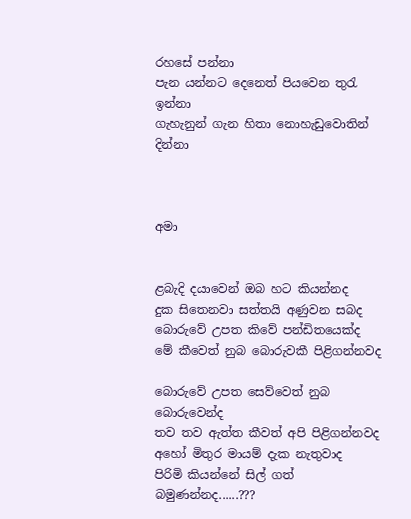රහසේ පන්නා
පැන යන්නට දෙනෙත් පියවෙන තුරැ ඉන්නා
ගැහැනුන් ගැන හිතා නොහැඩුවොතින් දින්නා



අමා


ළබැදි දයාවෙන් ඔබ හට කියන්නද
දුක සිතෙනවා සත්තයි අණුවන සබද
බොරුවේ උපත කිවේ පන්ඩිතයෙක්ද
මේ කීවෙත් නුබ බොරුවකී පිළිගන්නවද

බොරුවේ උපත සෙව්වෙත් නුබ බොරුවෙන්ද
තව තව ඇත්ත කීවත් අපි පිළිගන්නවද
අහෝ මිතුර මායම් දැක නැතුවාද
පිරිමි කියන්නේ සිල් ගත් බමුණන්නද......???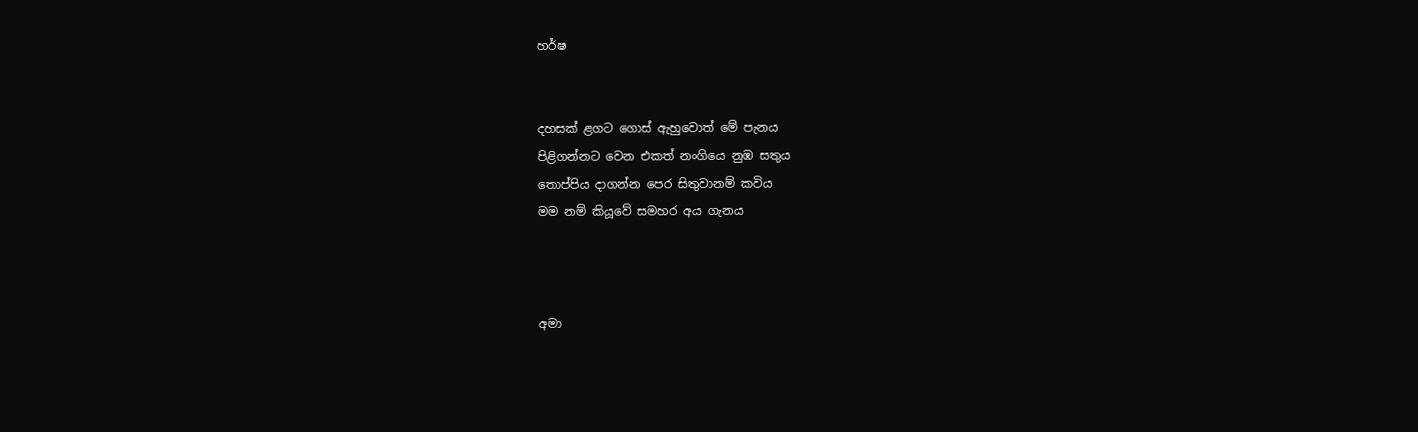හර්ෂ


දහසක් ළගට ගොස් ඇහුවොත් මේ පැනය
පිළිගන්නට වෙන එකත් නංගියෙ නුඹ සතුය
තොප්පිය දාගන්න පෙර සිතුවානම් කවිය
මම නම් කියූවේ සමහර අය ගැනය



අමා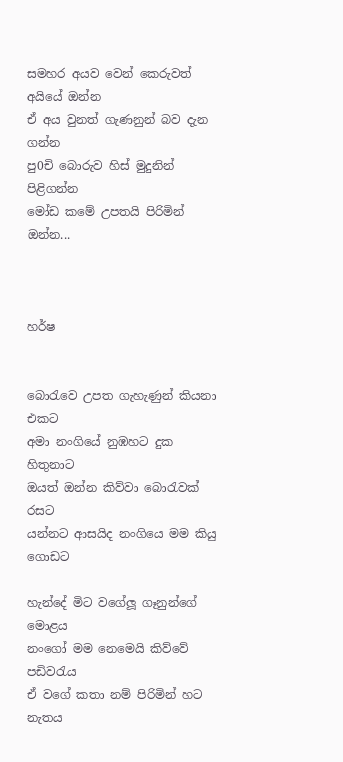සමහර අයව වෙන් කෙරුවත් අයියේ ඔන්න
ඒ අය වුනත් ගැණනුන් බව දැන ගන්න
පු0චි බොරුව හිස් මුදුනින් පිළිගන්න
මෝඩ කමේ උපතයි පිරිමින් ඔන්න...



හර්ෂ


බොරැවෙ උපත ගැහැණුන් කියනා එකට
අමා නංගියේ නුඹහට දුක හිතුනාට
ඔයත් ඔන්න කිව්වා බොරැවක් රස‍ට
යන්නට ආසයිද නංගියෙ මම කියු ගොඩට

හැන්දේ මිට වගේලූ ගෑනුන්ගේ මොළය
නංගෝ මම නෙමෙයි කිව්වේ පඩිවරැය
ඒ වගේ කතා නම් පිරිමින් හට නැතය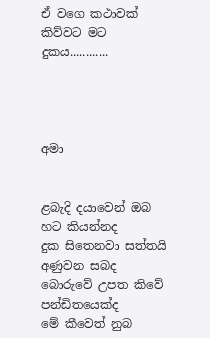ඒ වගෙ කථාවක් කිව්වට මට දුකය............




අමා


ළබැදි දයාවෙන් ඔබ හට කියන්නද
දුක සිතෙනවා සත්තයි අණුවන සබද
බොරුවේ උපත කිවේ පන්ඩිතයෙක්ද
මේ කීවෙත් නුබ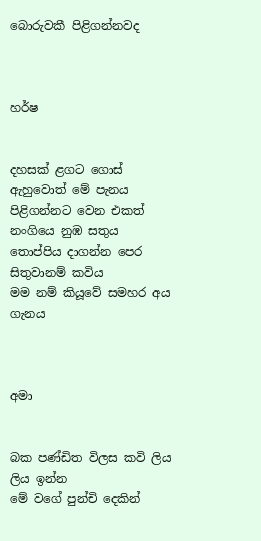බොරුවකී පිළිගන්නවද



හර්ෂ


දහසක් ළගට ගොස් ඇහුවොත් මේ පැනය
පිළිගන්නට වෙන එකත් නංගියෙ නුඹ සතුය
තොප්පිය දාගන්න පෙර සිතුවානම් කවිය
මම නම් කියූවේ සමහර අය ගැනය



අමා


බක පණ්ඩිත විලස කවි ලිය ලිය ඉන්න
මේ වගේ පුන්චි දෙකින්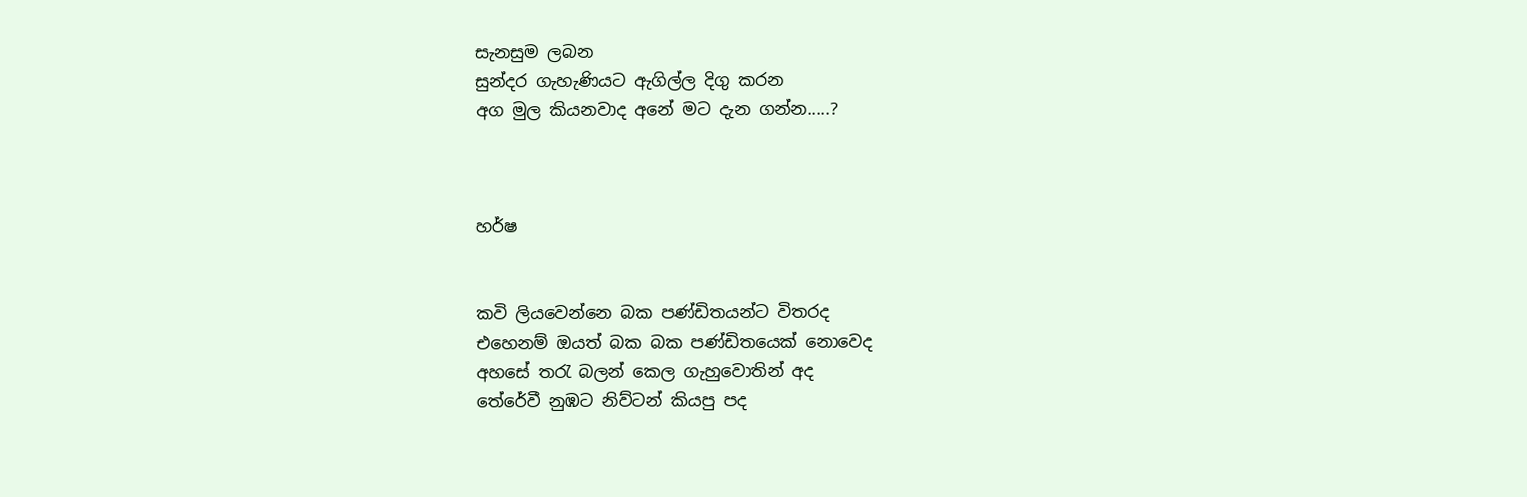සැනසුම ලබන
සුන්දර ගැහැණියට ඇගිල්ල දිගු කරන
අග මුල කියනවාද අනේ මට දැන ගන්න.....?



හර්ෂ


කවි ලියවෙන්නෙ බක පණ්ඩිතයන්ට විතරද
එහෙනම් ඔයත් බක බක පණ්ඩිතයෙක් නොවෙද
අහසේ තරැ බලන් කෙල ගැහුවොතින් අද
තේරේවී නුඹට නිව්ටන් කියපු පද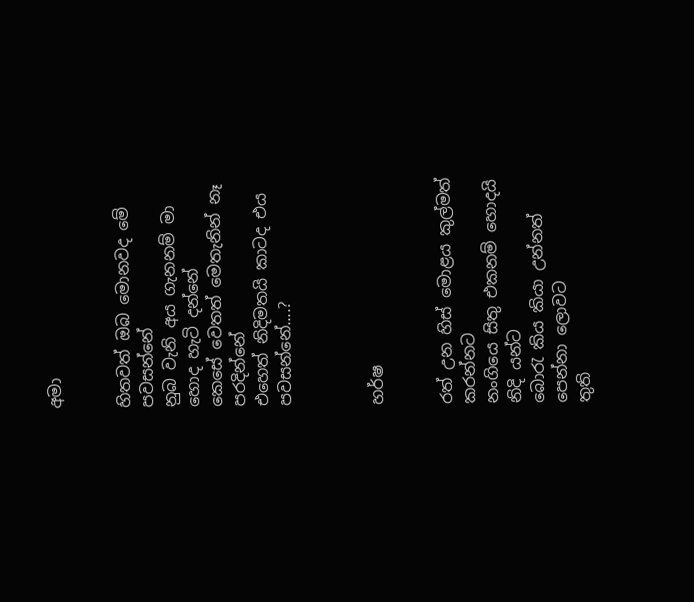අමා


හිතවත් ඔබ මොනවද මේ පවසන්නේ
නුබ වැනි අය ගැනනම් මා හොද හැටි දන්නේ
කෙසේ වෙතත් මෙතැනින් නෑ පරදින්නේ
එහෙත් නිදිමතයි කාටද එය පවසන්නේ....?



හර්ෂ


රත් උන හිස් මොළය කුල්මත් කරන්නට
නංගියෙ සිතු එකනම් හොදයි නිදි යන්ට
බොරැ කිය කියා උන්නත් පෙන්නා ‍ලොවට
තුති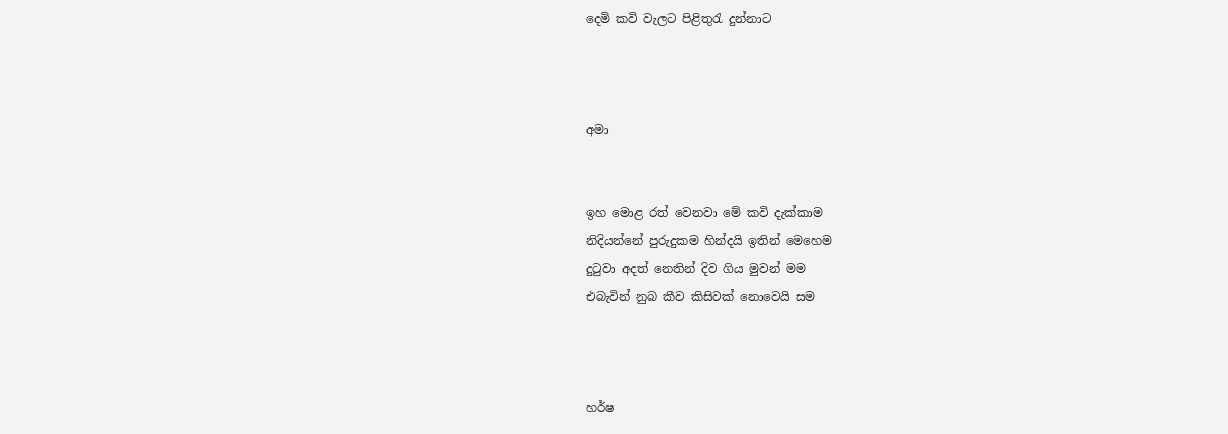දෙමි කවි වැලට පිළිතුරැ දුන්නාට



අමා


ඉහ මොළ රත් වෙනවා මේ කවි දැක්කාම
නිදියන්නේ පුරුදුකම හින්දයි ඉතින් මෙහෙම
දුටුවා අදත් නෙතින් දිව ගිය මුවන් මම
එබැවින් නුබ කීව කිසිවක් නොවෙයි සම



හර්ෂ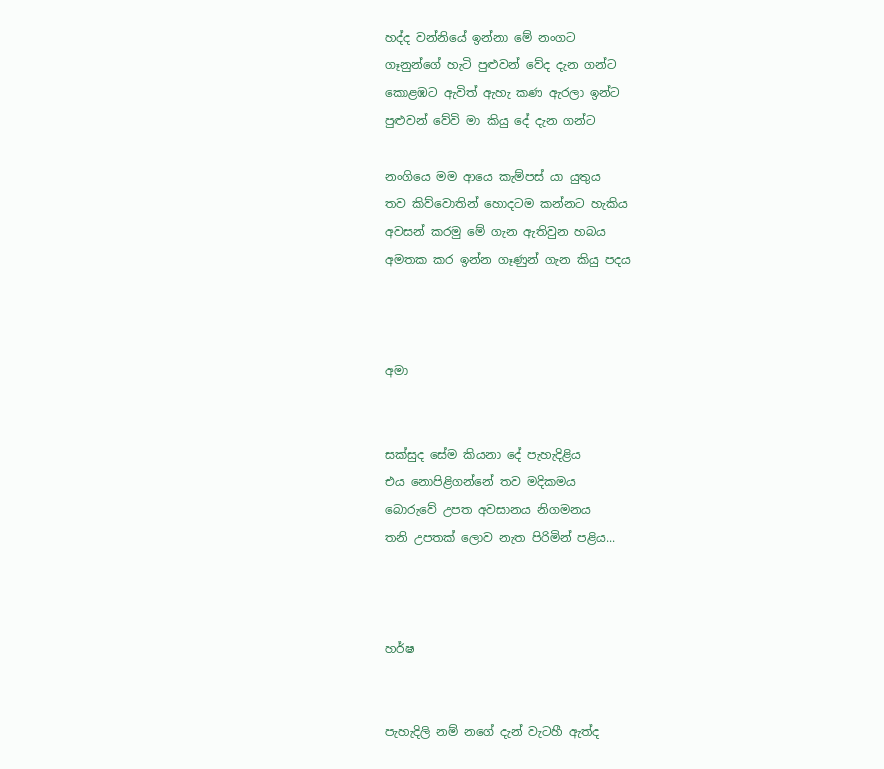හද්ද වන්නියේ ඉන්නා මේ නංගට
ගෑනුන්ගේ හැටි පුළුවන් වේද දැන ගන්ට
කොළඹට ඇවිත් ඇහැ කණ ඇරලා ඉන්ට
පුළුවන් වේවි මා කියු දේ දැන ගන්ට

නංගියෙ මම ආයෙ කැම්පස් යා යුතුය
තව කිව්වොතින් හොදටම කන්නට හැකිය
අවසන් කරමු මේ ගැන ඇතිවුන හබය
අමතක කර ඉන්න ගෑණුන් ගැන කියු පදය



අමා


සක්සුද සේම කියනා දේ පැහැදිළිය
එය නොපිළිගන්නේ තව මදිකමය
බොරුවේ උපත අවසානය නිගමනය
තනි උපතක් ලොව නැත පිරිමින් පළිය...



හර්ෂ


පැහැදිලි නම් නගේ දැන් වැටහී ඇත්ද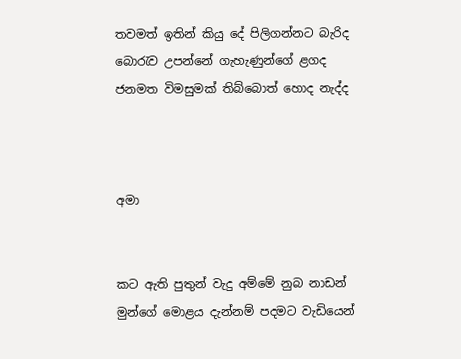තවමත් ඉතින් කියු දේ පිලිගන්නට බැරිද
බොරැව උපන්නේ ගැහැණුන්ගේ ළගද
ජනමත විමසුමක් තිබ්බොත් හොද නැද්ද



අමා


කට ඇති පුතුන් වැදු අම්මේ නුබ නාඩන්
මුන්ගේ මොළය දැන්නම් පදමට වැඩියෙන්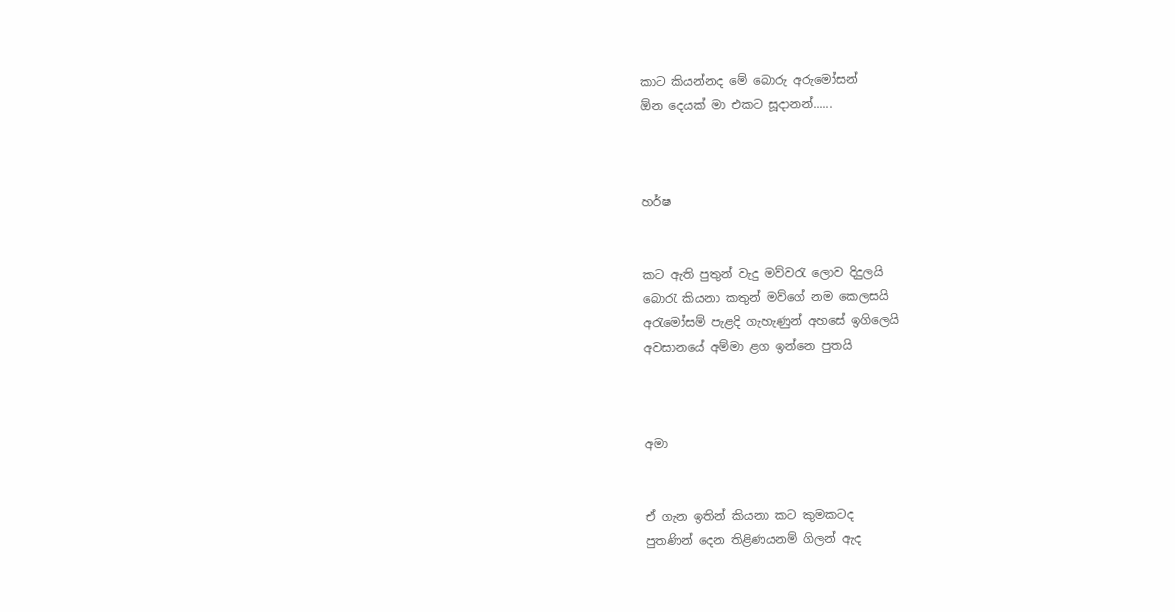කාට කියන්නද මේ බොරු අරුමෝසන්
ඕන දෙයක් මා එකට සූදානන්......



හර්ෂ


කට ඇති පුතුන් වැදු මව්වරැ ලොව දිදුලයි
බොරැ කියනා කතුන් මව්ගේ නම කෙලසයි
අරැමෝසම් පැළදි ගැහැණුන් අහසේ ඉගිලෙයි
අවසානයේ අම්මා ළග ඉන්නෙ පුතයි



අමා


ඒ ගැන ඉතින් කියනා කට කුමකටද
පුතණින් දෙන තිළිණයනම් ගිලන් ඇද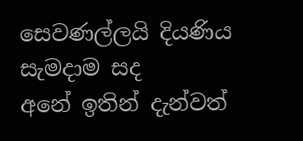සෙවණල්ලයි දියණිය සැමදාම සද
අනේ ඉතින් දැන්වත්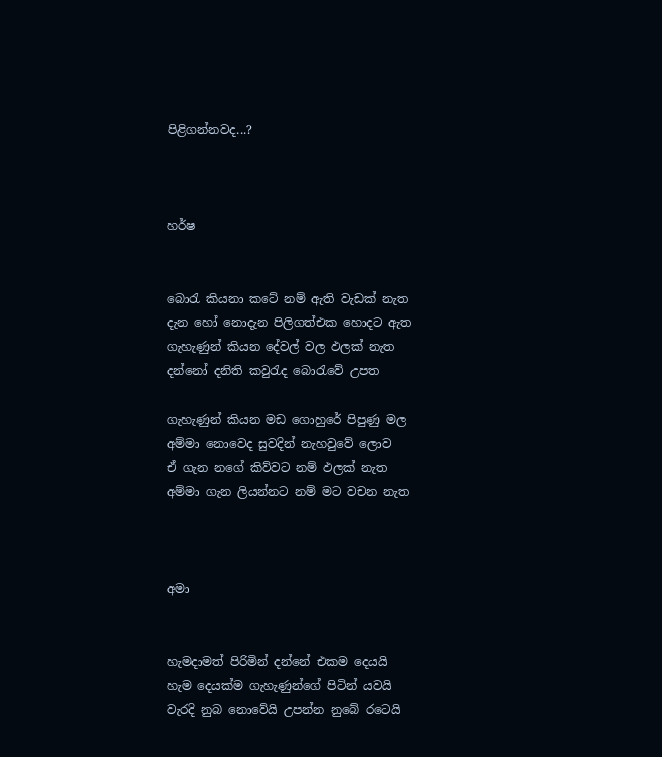පිළිගන්නවද...?



හර්ෂ


බොරැ කියනා කටේ නම් ඇති වැඩක් නැත
දැන හෝ නොදැන පිලිගත්එක හොදට ඇත
ගැහැණුන් කියන දේවල් වල ඵලක් නැත
දන්නෝ දනිති කවුරැද බොරැවේ උපත

ගැහැණුන් කියන මඩ ගොහුරේ පිපුණු මල
අම්මා නොවෙද සුවදින් නැහවුවේ ලොව
ඒ ගැන නගේ කිව්වට නම් ඵලක් නැත
අම්මා ගැන ලියන්න‍ට නම් මට වචන නැත



අමා


හැමදාමත් පිරිමින් දන්නේ එකම දෙයයි
හැම දෙයක්ම ගැහැණුන්ගේ පිටින් යවයි
වැරදි නුබ නොවේයි උපන්න නුබේ රටෙයි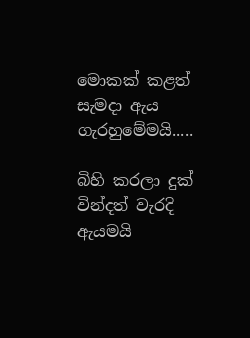මොකක් කළත් සැමදා ඇය ගැරහුමේමයි.....

බිහි කරලා දුක් වින්දත් වැරදි ඇයමයි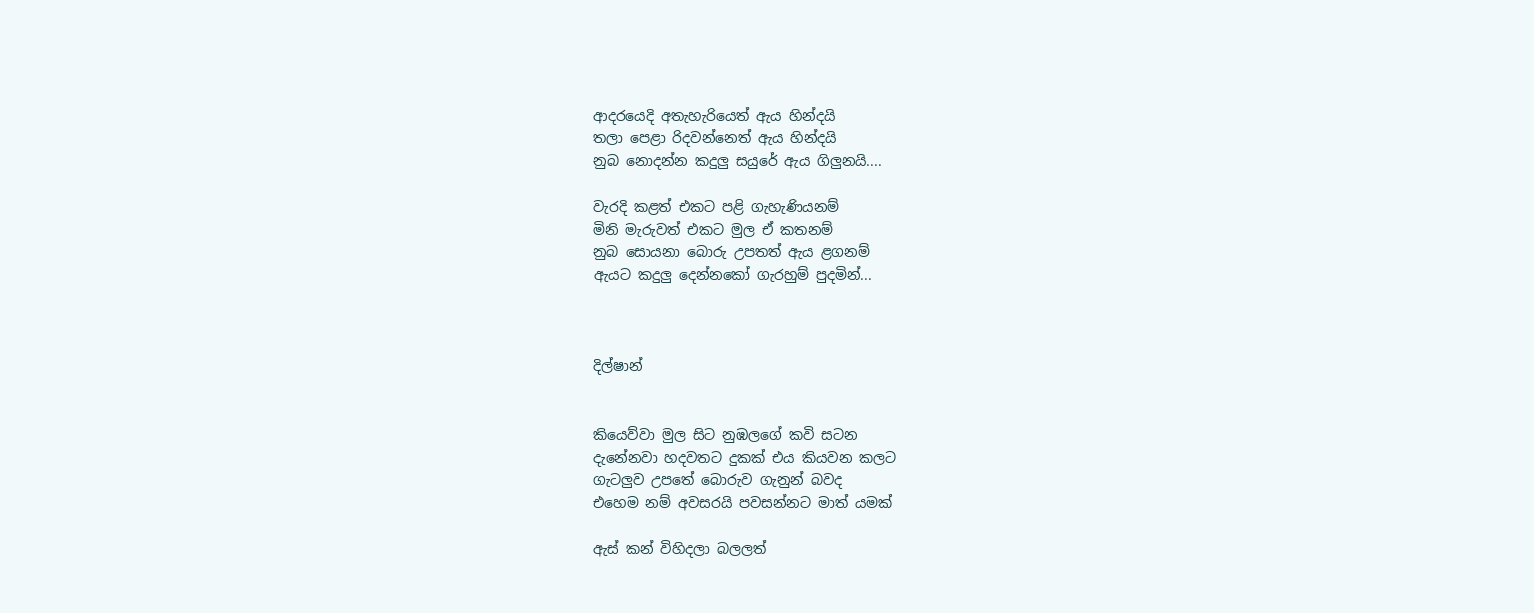ආදරයෙදි අතැහැරියෙත් ඇය හින්දයි
තලා පෙළා රිදවන්නෙත් ඇය හින්දයි
නුබ නොදන්න කදුලු සයුරේ ඇය ගිලුනයි....

වැරදි කළත් එකට පළි ගැහැණියනම්
මිනි මැරුවත් එකට මුල ඒ කතනම්
නුබ සොයනා බොරු උපතත් ඇය ළගනම්
ඇයට කදුලු දෙන්නකෝ ගැරහුම් පුදමින්...



දිල්ෂාන්


කියෙව්වා මුල සිට නුඹලගේ කවි සටන
දැනේනවා හදවතට දුකක් එය කියවන කලට
ගැටලුව උපතේ බොරුව ගැනුන් බවද
එහෙම නම් අවසරයි පවසන්නට මාත් යමක්

ඇස් කන් විහිදලා බලලත්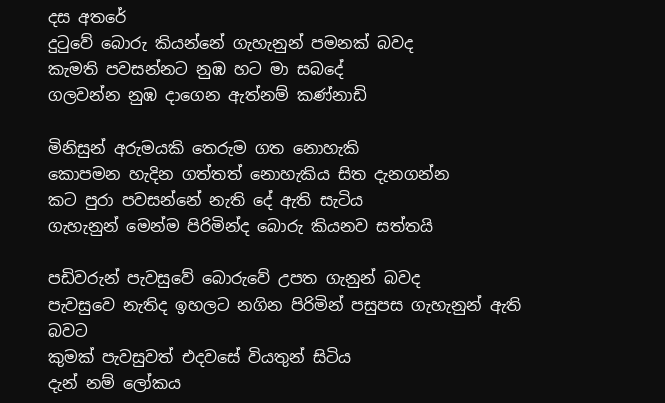දස අතරේ
දුටුවේ බොරු කියන්නේ ගැහැනුන් පමනක් බවද
කැමති පවසන්නට නුඹ හට මා සබදේ
ගලවන්න නුඹ දාගෙන ඇත්නම් කණ්නාඩි

මිනිසුන් අරුමයකි තෙරුම ගත නොහැකි
කොපමන හැදින ගත්තත් නොහැකිය සිත දැනගන්න
කට පුරා පවසන්නේ නැති දේ ඇති සැටිය
ගැහැනුන් මෙන්ම පිරිමින්ද බොරු කියනව සත්තයි

පඩිවරුන් පැවසුවේ බොරුවේ උපත ගැනුන් බවද
පැවසුවෙ නැතිද ඉහලට නගින පිරිමින් පසුපස ගැහැනුන් ඇති බවට
කුමක් පැවසුවත් එදවසේ වියතුන් සිටිය
දැන් නම් ලෝකය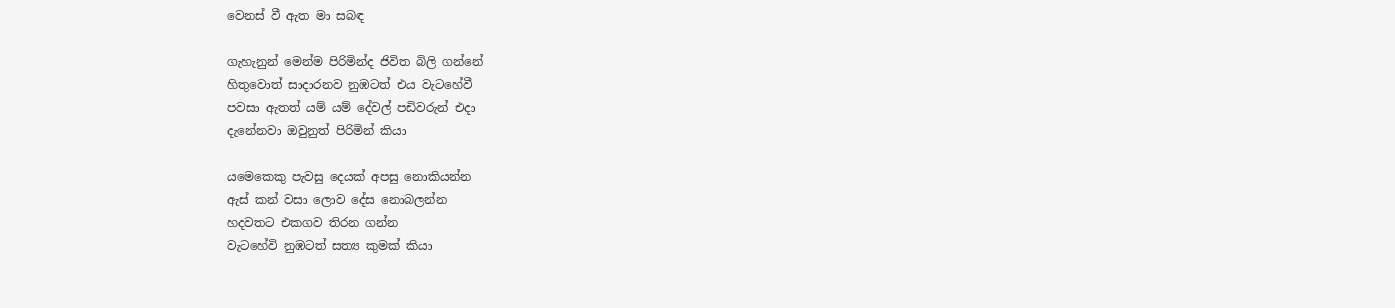වෙනස් වී ඇත මා සබඳ

ගැහැනුන් මෙන්ම පිරිමින්ද ජිවිත බිලි ගන්නේ
හිතුවොත් සාදාරනව නුඹටත් එය වැටහේවී
පවසා ඇතත් යම් යම් දේවල් පඩිවරුන් එදා
දැනේනවා ඔවුනුත් පිරිමින් කියා

යමෙකෙකු පැවසු දෙයක් අපසු නොකියන්න
ඇස් කන් වසා ලොව දේස නොබලන්න
හදවතට එකගව තිරන ගන්න
වැටහේවි නුඹටත් සත්‍ය කුමක් කියා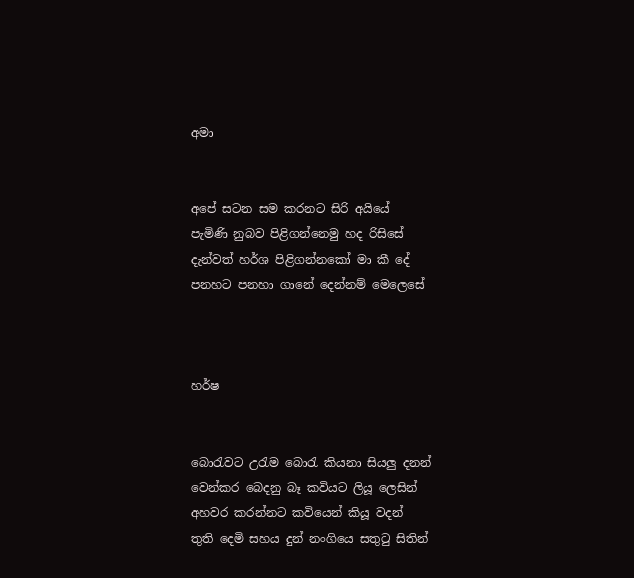අමා


අපේ සටන සම කරනට සිරි අයියේ
පැමිණි නුබව පිළිගන්නෙමු හද රිසිසේ
දැන්වත් හර්ශ පිළිගන්නකෝ මා කී දේ
පනහට පනහා ගානේ දෙන්නම් මෙලෙසේ



හර්ෂ


බොරැවට උරැම බොරැ කියනා සියලු දනන්
වෙන්කර බෙදනු බෑ කවියට ලියූ ලෙසින්
අහවර කරන්නට කවියෙන් කියූ වදන්
තුති දෙමි සහය දුන් නංගියෙ සතුටු සිතින්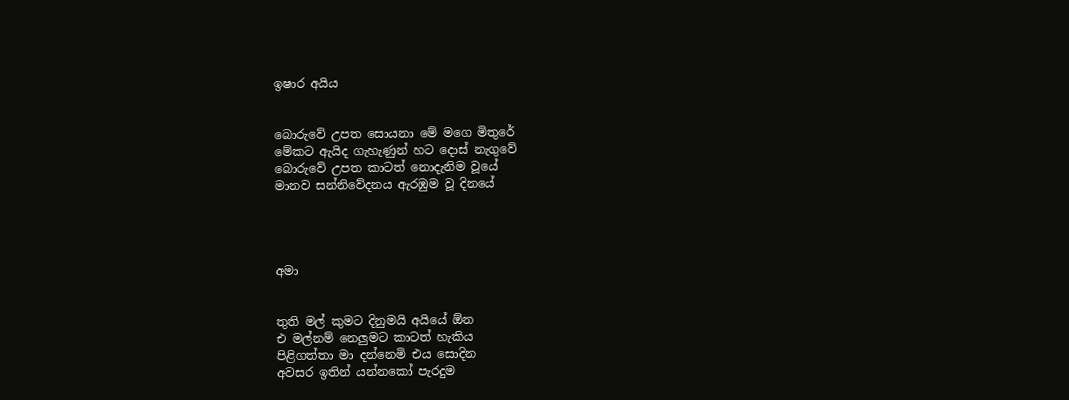ඉෂාර අයිය


බොරුවේ උපත සොයනා මේ මගෙ මිතුරේ
මේකට ඇයිද ගැහැණුන් හට දොස් නැගුවේ
බොරුවේ උපත කාටත් නොදැනිම වූයේ
මානව සන්නිවේදනය ඇරඹුම වූ දිනයේ




අමා


තුති මල් කුමට දිනුමයි අයියේ ඕන
එ මල්නම් නෙලුමට කාටත් හැකිය
පිළිගත්තා මා දන්නෙමි එය සොදින
අවසර ඉතින් යන්නකෝ පැරදුම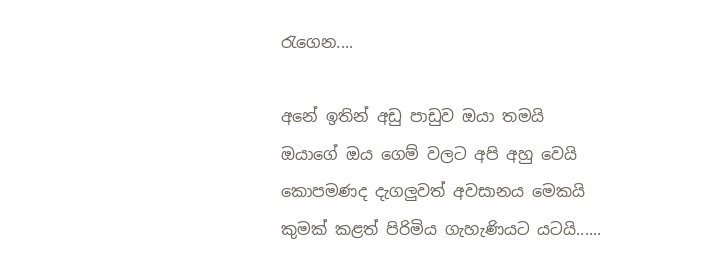රැගෙන....

අනේ ඉතින් අඩු පාඩුව ඔයා තමයි
ඔයාගේ ඔය ගෙම් වලට අපි අහු වෙයි
කොපමණද දැගලුවත් අවසානය මෙකයි
කුමක් කළත් පිරිමිය ගැහැණියට යටයි......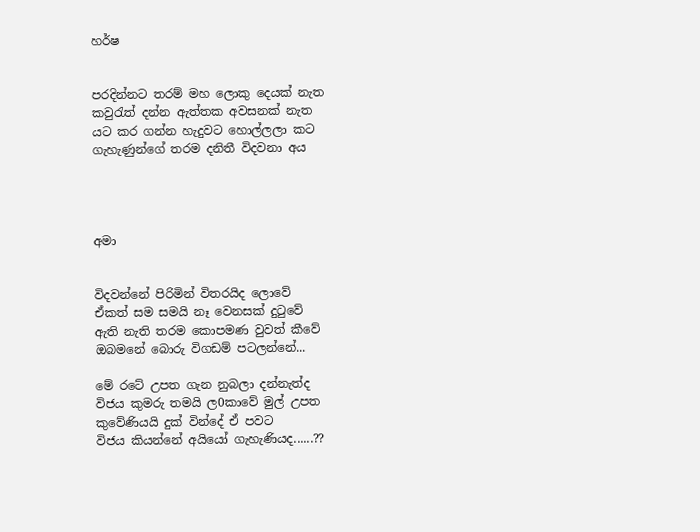හර්ෂ


පරදින්නට තරම් මහ ලොකු දෙයක් නැත
කවුරැත් දන්න ඇත්තක අවසනක් නැත
යට කර ගන්න හැදුවට හොල්ලලා කට
ගැහැණුන්ගේ තරම දනිතී විදවනා අය




අමා


විදවන්නේ පිරිමින් විතරයිද ලොවේ
ඒකත් සම සමයි නෑ වෙනසක් දුටුවේ
ඇති නැති තරම කොපමණ වුවත් කීවේ
ඔබමනේ බොරු විගඩම් පටලන්නේ...

මේ රටේ උපත ගැන නුබලා දන්නැත්ද
විජය කුමරු තමයි ල0කාවේ මුල් උපත
කුවේණියයි දුක් වින්දේ ඒ පවට
විජය කියන්නේ අයියෝ ගැහැණියද......??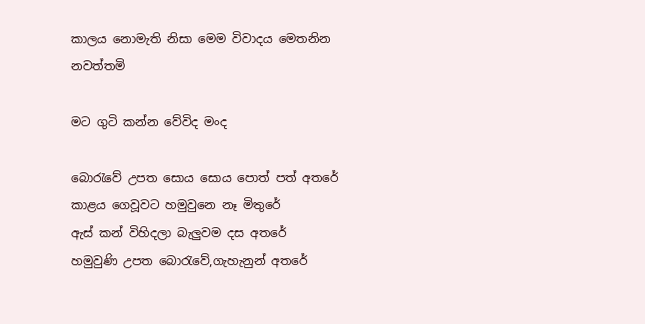කාලය නොමැති නිසා මෙම විවාදය මෙතනින නවත්තමි

මට ගුටි කන්න වේවිද මංද

බොරැවේ උපත සොය සොය පොත් පත් අතරේ
කාළය ගෙවූවට හමුවුනෙ නෑ මිතුරේ
ඇස් කන් විහිදලා බැලුවම දස අතරේ
හමුවුණි උපත බොරැවේ,ගැහැනුන් අත‍රේ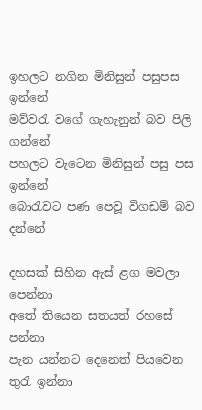ඉහලට නගින මිනිසුන් පසුපස ඉන්නේ
මව්වරැ වගේ ගැහැනුන් බව පිලි ගන්නේ
පහලට වැටෙන මිනිසුන් පසු පස ඉන්නේ
බොරැවට පණ පෙවූ විගඩම් බව දන්නේ

දහසක් සිහින ඇස් ළග මවලා පෙන්නා
අතේ තියෙන සතයත් රහසේ පන්නා
පැන යන්නට දෙනෙත් පියවෙන තුරැ ඉන්නා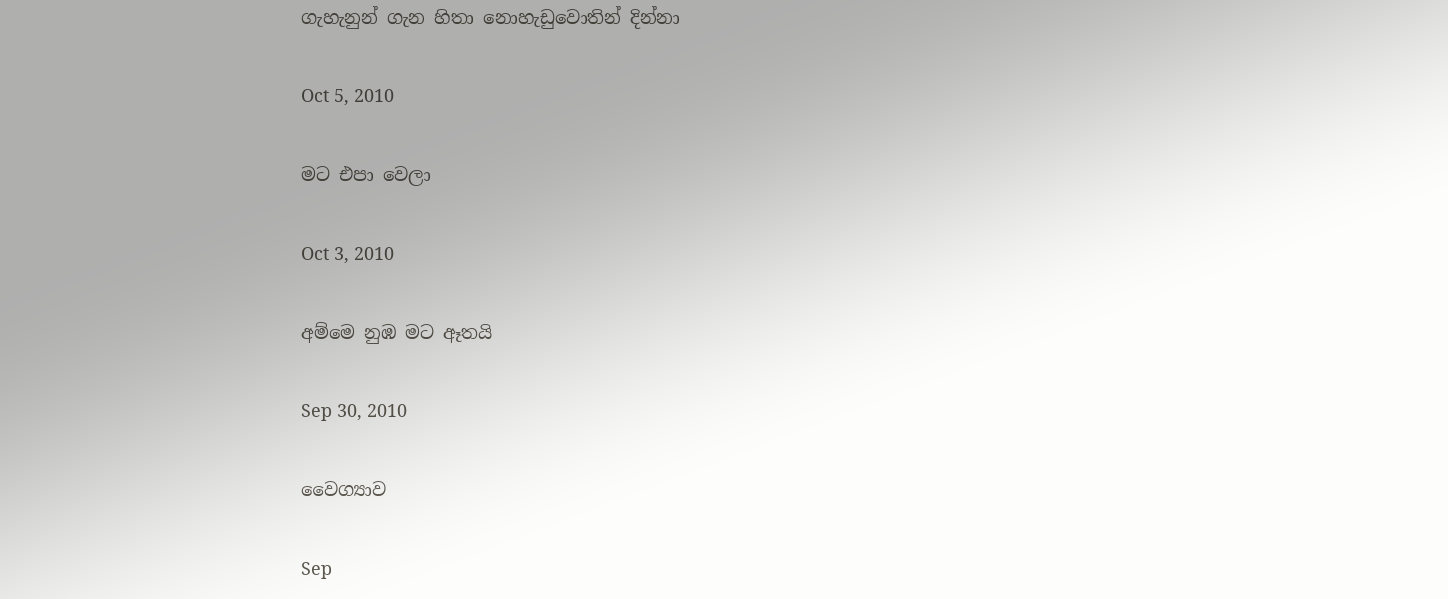ගැහැනුන් ගැන හිතා නොහැඩුවොතින් දින්නා

Oct 5, 2010

මට එපා වෙලා

Oct 3, 2010

අම්මෙ නුඹ මට ඈතයි

Sep 30, 2010

වෛග්‍යාව

Sep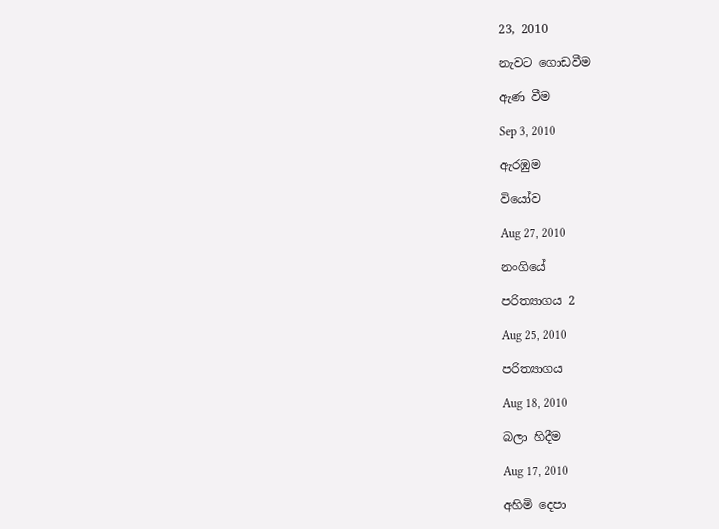23, 2010

නැවට ගොඩවීම

ඇණ වීම

Sep 3, 2010

ඇරඹුම

වියෝව

Aug 27, 2010

නංගියේ

පරිත්‍යාගය 2

Aug 25, 2010

පරිත්‍යාගය

Aug 18, 2010

බලා‍ හිදීම

Aug 17, 2010

අහිමි දෙපා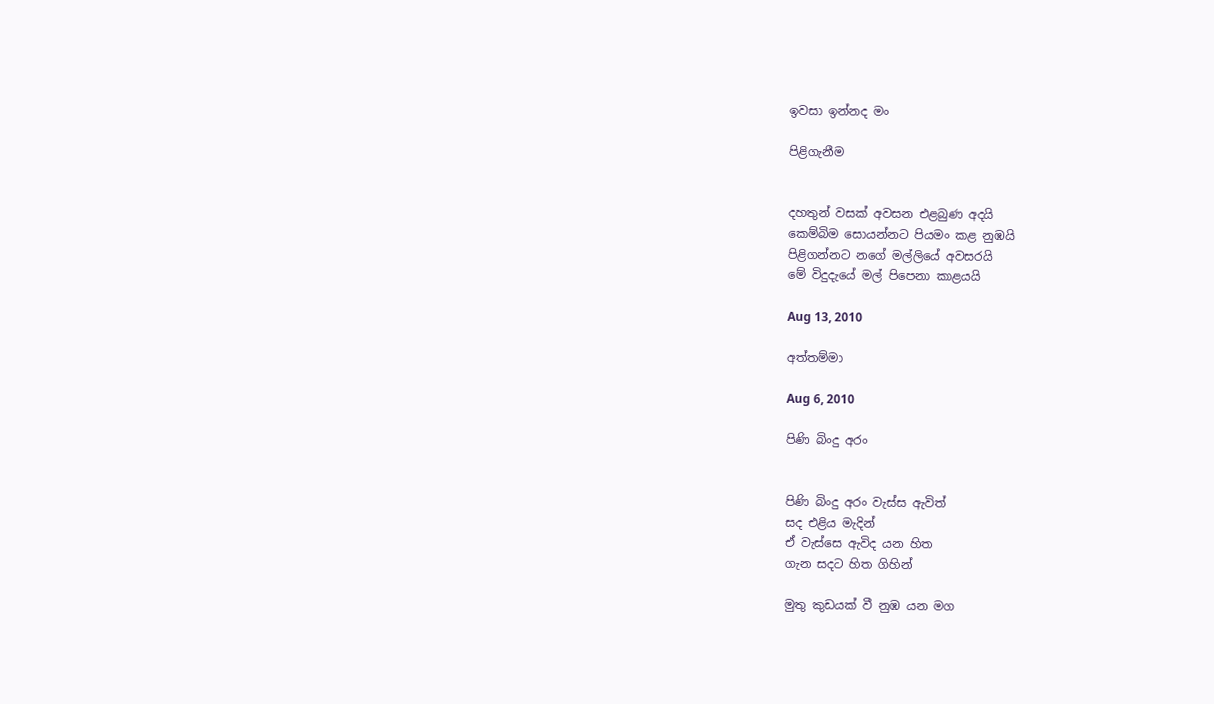ඉවසා ඉන්නද මං

පිළිගැනීම


දහතුන් වසක් අවසන එළබුණ අදයි
කෙම්බිම සොයන්නට පියමං කළ නුඹයි
පිළිගන්නට නගේ මල්ලියේ අවසරයි
මේ විදුදැයේ මල් පිපෙනා කාළයයි

Aug 13, 2010

අත්තම්මා

Aug 6, 2010

පිණි බිංදු අරං


පිණි බිංදු අරං වැස්ස ඇවිත්
සද එළිය මැදින්
ඒ වැස්සෙ ඇවිද යන හිත
ගැන සදට හිත ගිහින්

මුතු කුඩයක් වී නුඹ යන මග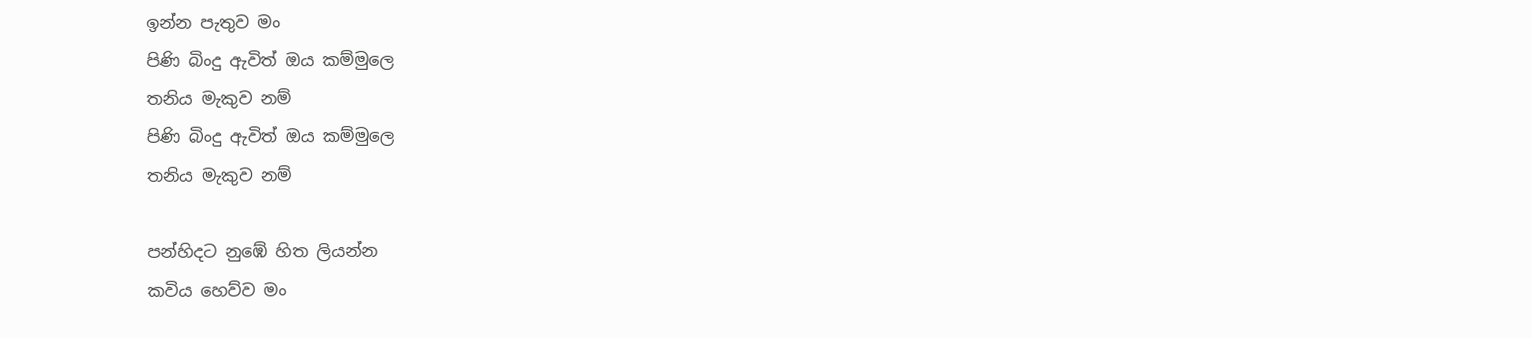ඉන්න පැතුව මං
පිණි බිංදු ඇවිත් ඔය කම්මුලෙ
තනිය මැකුව නම්
පිණි බිංදු ඇවිත් ඔය කම්මුලෙ
තනිය මැකුව නම්

පන්හිදට නුඹේ හිත ලියන්න
කවිය හෙව්ව මං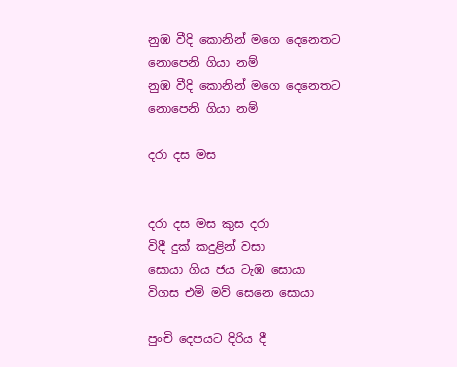නුඹ වීදි කොනින් මගෙ දෙනෙතට
නොපෙනි ගියා නම්
නුඹ වීදි කොනින් මගෙ දෙනෙතට
නොපෙනි ගියා නම්

දරා දස මස


දරා දස මස කුස දරා
විදී දුක් කදුළින් වසා
සොයා ගිය ජය ටැඹ සොයා
විගස එමි මව් සෙනෙ සොයා

පුංචි දෙපයට දිරිය දී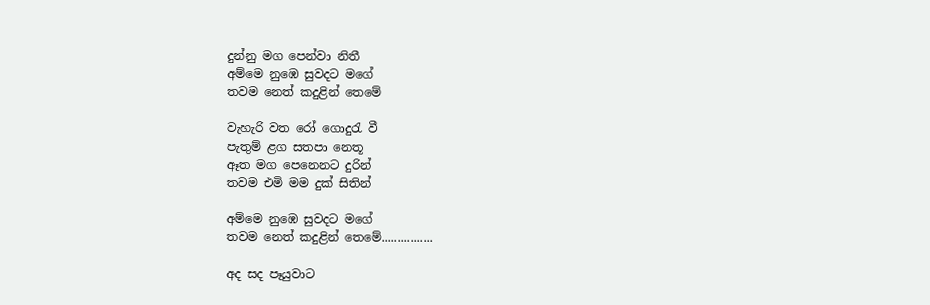දුන්නු මග පෙන්වා නිතී
අම්මෙ නුඹෙ සුවදට මගේ
තවම නෙත් කදුළින් තෙමේ

වැහැරි වත රෝ ගොදුරැ වී
පැතුම් ළග සතපා නෙතූ
ඈත මග පෙනෙනට දුරින්
තවම එමි මම දුක් සිතින්

අම්මෙ නුඹෙ සුවදට මගේ
තවම නෙත් කදුළින් තෙමේ................

අද සද පෑයුවාට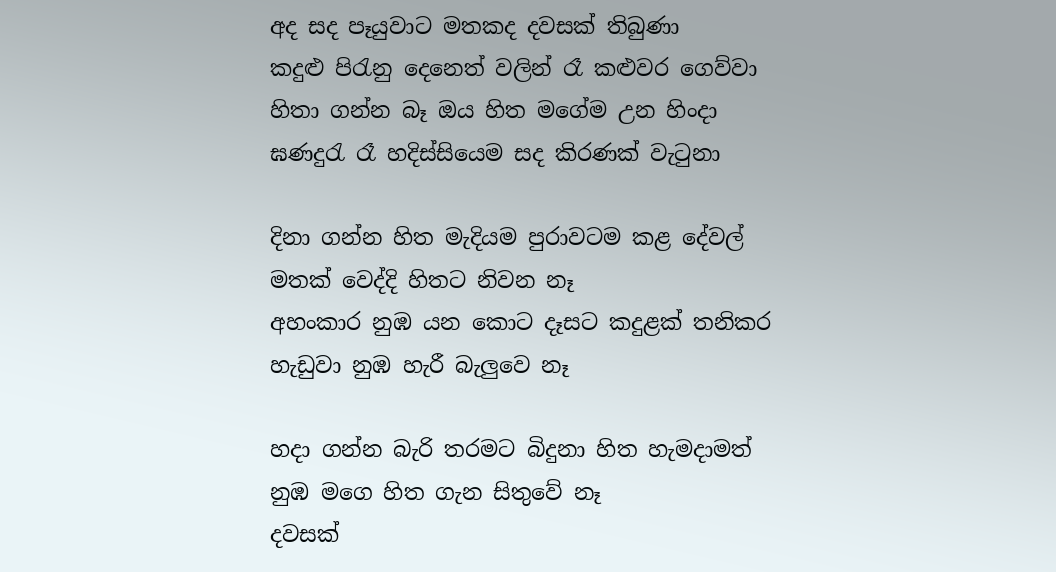අද සද පෑයුවාට මතකද දවසක් තිබුණා
කදුළු පිරැනු දෙනෙත් වලින් රෑ කළුවර ගෙව්වා
හිතා ගන්න බෑ ඔය හිත මගේම උන හිංදා
ඝණදුරැ රෑ හදිස්සියෙම සද කිරණක් වැටුනා

දිනා ගන්න හිත මැදියම පුරාවටම කළ දේවල්
මතක් වෙද්දි හිතට නිවන නෑ
අහංකාර නුඹ යන කොට දෑසට කදුළක් තනිකර
හැඩුවා නුඹ හැරී බැලුවෙ නෑ

හදා ගන්න බැරි තරමට බිදුනා හිත හැමදාමත්
නුඹ මගෙ හිත ගැන සිතුවේ නෑ
දවසක්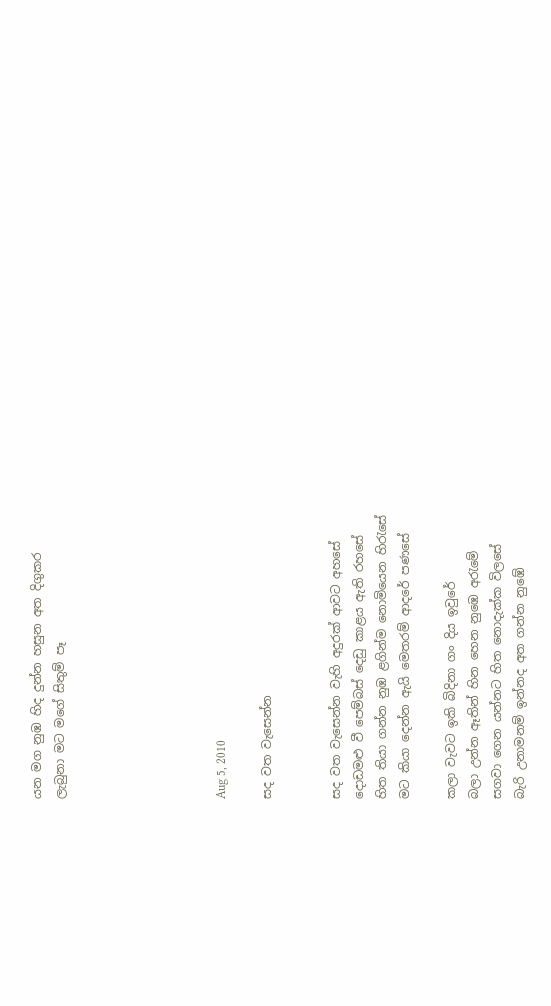යන මග නුඹ හිද දුන්න හසුන අත දිගුකර
ලැබුනා මට මගේ සිතුම් පෑ






Aug 5, 2010

සද වත වැසෙන්න


සද වත වැසෙන්න වැහි අදුරක් ආවට අහසේ
දොඩමළු වී පෙම්බස් දෙඩු කාළය ඇති රහසේ
හිත තියා ගන්න නුඹ ළගින්ම නොමියෙන හිරැසේ
මට කියා දෙන්න ඇයි මෙතරම් ආදරේ පණසේ

කලා වැවට ඉකි බිදිනා ගං දිය ඉවුරේ
බලා උන්න ඈතින් හින හෙන නුඹෙ අරැමේ
සගවා ගෙන යන්නට හිත නොදැක්ක විලසේ
බැරි උනාමනම් ඉන්නද අත ගන්න නුඹේ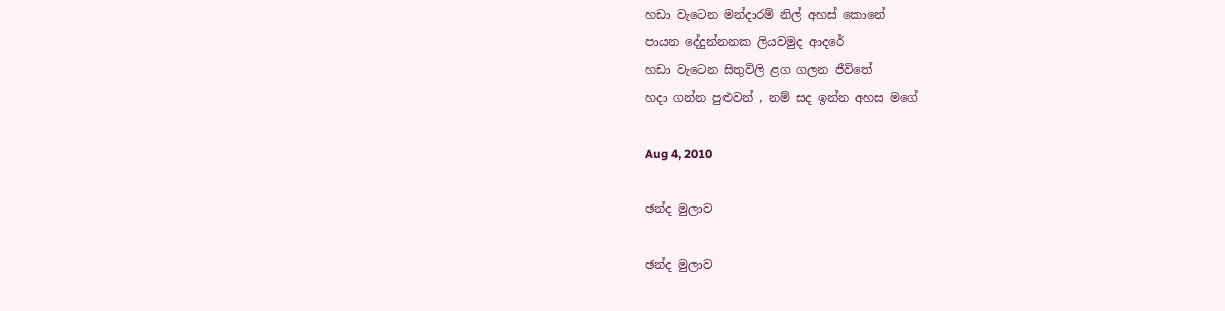හඩා වැටෙන මන්දාරම් නිල් අහස් කොනේ
පායන දේදුන්නනක ලියවමුද ආදරේ
හඩා වැටෙන සිතුවිලි ළග ගලන ජීවිතේ
හදා ගන්න පුළුවන් , නම් සද ඉන්න අහස මගේ

Aug 4, 2010

ඡන්ද මුලාව

ඡන්ද මුලාව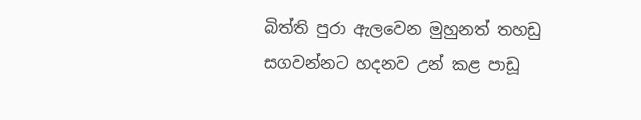බිත්ති පුරා ඇලවෙන මුහුනත් තහඩු
සගවන්නට හදනව උන් කළ පාඩූ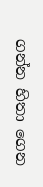ගන්න හිතා ගෙන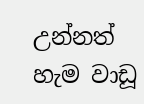උන්නත් හැම වාඩූ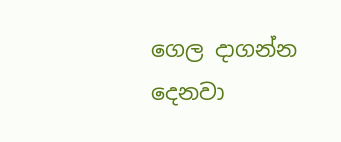ගෙල දාගන්න දෙනවා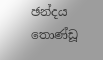ඡන්දය තොණ්ඩූ